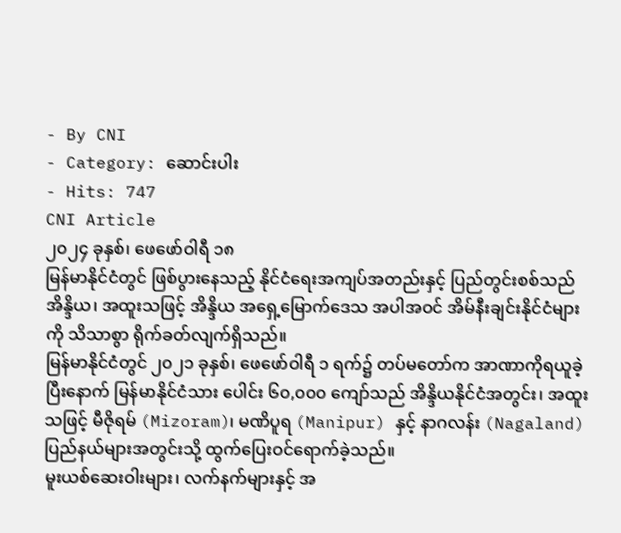- By CNI
- Category: ဆောင်းပါး
- Hits: 747
CNI Article
၂၀၂၄ ခုနှစ်၊ ဖေဖော်ဝါရီ ၁၈
မြန်မာနိုင်ငံတွင် ဖြစ်ပွားနေသည့် နိုင်ငံရေးအကျပ်အတည်းနှင့် ပြည်တွင်းစစ်သည် အိန္ဒိယ၊ အထူးသဖြင့် အိန္ဒိယ အရှေ့မြောက်ဒေသ အပါအဝင် အိမ်နီးချင်းနိုင်ငံများကို သိသာစွာ ရိုက်ခတ်လျက်ရှိသည်။
မြန်မာနိုင်ငံတွင် ၂၀၂၁ ခုနှစ်၊ ဖေဖော်ဝါရီ ၁ ရက်၌ တပ်မတော်က အာဏာကိုရယူခဲ့ပြီးနောက် မြန်မာနိုင်ငံသား ပေါင်း ၆၀,၀၀၀ ကျော်သည် အိန္ဒိယနိုင်ငံအတွင်း၊ အထူးသဖြင့် မီဇိုရမ် (Mizoram)၊ မဏိပူရ (Manipur) နှင့် နာဂလန်း (Nagaland) ပြည်နယ်များအတွင်းသို့ ထွက်ပြေးဝင်ရောက်ခဲ့သည်။
မူးယစ်ဆေးဝါးများ၊ လက်နက်များနှင့် အ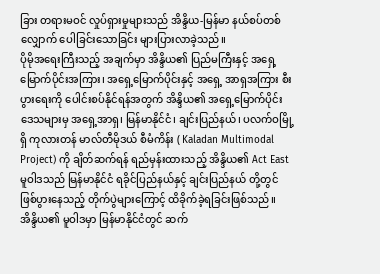ခြား တရားမဝင် လှုပ်ရှားမှုများသည် အိန္ဒိယ-မြန်မာ နယ်စပ်တစ်လျှောက် ပေါခြင်းသောခြင်း များပြားလာခဲ့သည်။
ပိုမိုအရေးကြီးသည့် အချက်မှာ အိန္ဒိယ၏ ပြည်မကြီးနှင့် အရှေ့မြောက်ပိုင်းအကြား၊ အရှေ့မြောက်ပိုင်းနှင့် အရှေ့ အာရှအကြား စီးပွားရေးကို ပေါင်းစပ်နိုင်ရန်အတွက် အိန္ဒိယ၏ အရှေ့မြောက်ပိုင်းဒေသများမှ အရှေ့အာရှ၊ မြန်မာနိုင်ငံ၊ ချင်းပြည်နယ်၊ ပလက်ဝမြို့ရှိ ကုလားတန် မာလ်တီမိုဒယ် စီမံကိန်း ( Kaladan Multimodal Project) ကို ချိတ်ဆက်ရန် ရည်မှန်းထားသည့် အိန္ဒိယ၏ Act East မူဝါဒသည် မြန်မာနိုင်ငံ ရခိုင်ပြည်နယ်နှင့် ချင်းပြည်နယ် တို့တွင် ဖြစ်ပွားနေသည့် တိုက်ပွဲများကြောင့် ထိခိုက်ခဲ့ရခြင်းဖြစ်သည်။
အိန္ဒိယ၏ မူဝါဒမှာ မြန်မာနိုင်ငံတွင် ဆက်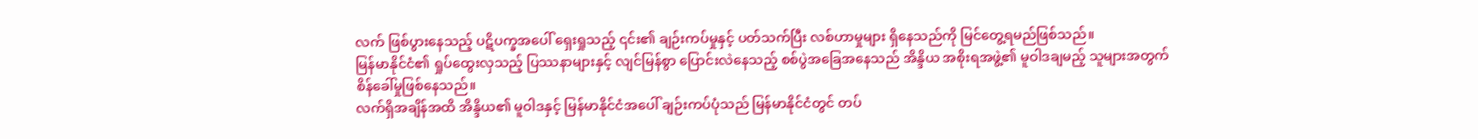လက် ဖြစ်ပွားနေသည့် ပဋိပက္ခအပေါ် ရှေးရှုသည့် ၎င်း၏ ချဉ်းကပ်မှုနှင့် ပတ်သက်ပြီး လစ်ဟာမှုများ ရှိနေသည်ကို မြင်တွေ့ရမည်ဖြစ်သည်။
မြန်မာနိုင်ငံ၏ ရှုပ်ထွေးလှသည့် ပြဿနာများနှင့် လျင်မြန်စွာ ပြောင်းလဲနေသည့် စစ်ပွဲအခြေအနေသည် အိန္ဒိယ အစိုးရအဖွဲ့၏ မူဝါဒချမည့် သူများအတွက် စိန်ခေါ်မှုဖြစ်နေသည်။
လက်ရှိအချိန်အထိ အိန္ဒိယ၏ မူဝါဒနှင့် မြန်မာနိုင်ငံအပေါ် ချဉ်းကပ်ပုံသည် မြန်မာနိုင်ငံတွင် တပ်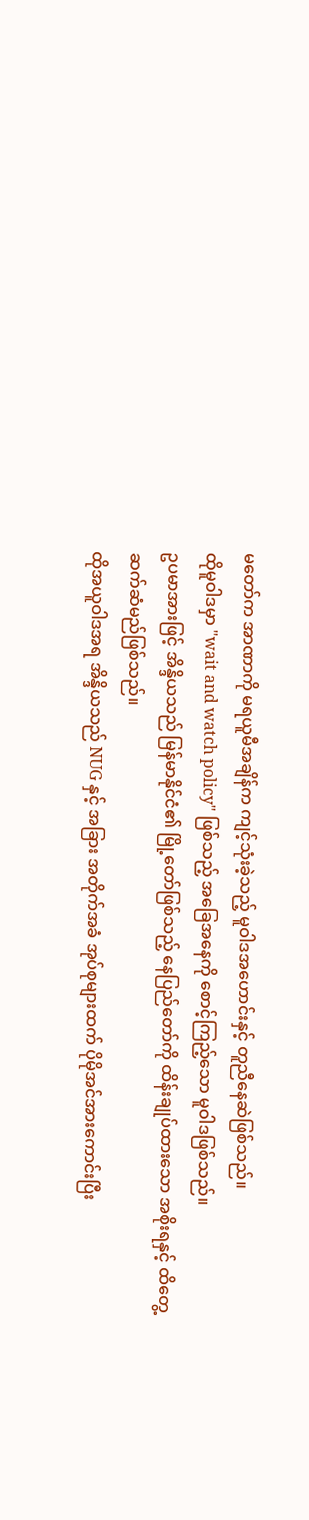မတော်က အာဏာကို မရယူမီအချိန်က ကျင့်သုံးခဲ့သည့် မူဝါဒအဟောင်းနှင့် တူညီနေဆဲဖြစ်သည်။
ထိုမူဝါဒမှာ "wait and watch policy" ဖြစ်သည့် အခြေအနေကို စောင့်ကြည့်သော မူဝါဒဖြစ်သည်။
ဥပမာအားဖြင့် အိန္ဒိယသည် မြန်မာနိုင်ငံ၏ မြို့တော်ဖြစ်သည့် နေပြည်တော်ကို ထိန်းချုပ်ထားသော အစိုးရနှင့် ထိတွေ့ ဆက်ဆံမည်ဖြစ်သည်။
ထိုအယူဝါဒအရ အိန္ဒိယသည် NUG နှင့် အခြား အတိုက်အခံ အုပ်စုများထက် ပိုမိုအင်အားကောင်းပြီး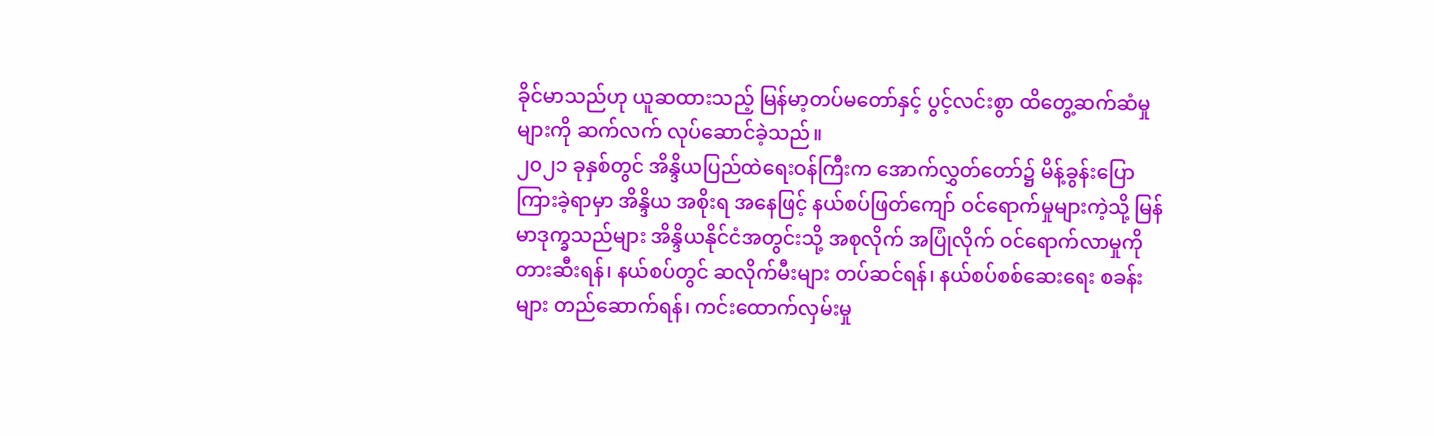ခိုင်မာသည်ဟု ယူဆထားသည့် မြန်မာ့တပ်မတော်နှင့် ပွင့်လင်းစွာ ထိတွေ့ဆက်ဆံမှုများကို ဆက်လက် လုပ်ဆောင်ခဲ့သည်။
၂၀၂၁ ခုနှစ်တွင် အိန္ဒိယပြည်ထဲရေးဝန်ကြီးက အောက်လွှတ်တော်၌ မိန့်ခွန်းပြောကြားခဲ့ရာမှာ အိန္ဒိယ အစိုးရ အနေဖြင့် နယ်စပ်ဖြတ်ကျော် ဝင်ရောက်မှုများကဲ့သို့ မြန်မာဒုက္ခသည်များ အိန္ဒိယနိုင်ငံအတွင်းသို့ အစုလိုက် အပြုံလိုက် ဝင်ရောက်လာမှုကို တားဆီးရန်၊ နယ်စပ်တွင် ဆလိုက်မီးများ တပ်ဆင်ရန်၊ နယ်စပ်စစ်ဆေးရေး စခန်းများ တည်ဆောက်ရန်၊ ကင်းထောက်လှမ်းမှု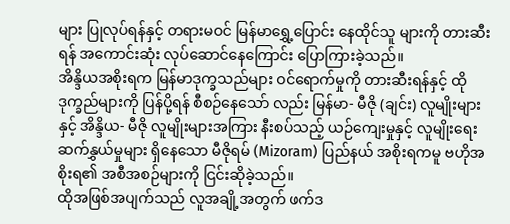များ ပြုလုပ်ရန်နှင့် တရားမဝင် မြန်မာရွှေ့ပြောင်း နေထိုင်သူ များကို တားဆီးရန် အကောင်းဆုံး လုပ်ဆောင်နေကြောင်း ပြောကြားခဲ့သည်။
အိန္ဒိယအစိုးရက မြန်မာဒုက္ခသည်များ ဝင်ရောက်မှုကို တားဆီးရန်နှင့် ထိုဒုက္ခည်များကို ပြန်ပို့ရန် စီစဉ်နေသော် လည်း မြန်မာ- မီဇို (ချင်း) လူမျိုးများနှင့် အိန္ဒိယ- မီဇို လူမျိုးများအကြား နီးစပ်သည့် ယဉ်ကျေးမှုနှင့် လူမျိုးရေး ဆက်နွှယ်မှုများ ရှိနေသော မီဇိုရမ် (Mizoram) ပြည်နယ် အစိုးရကမူ ဗဟိုအစိုးရ၏ အစီအစဉ်များကို ငြင်းဆိုခဲ့သည်။
ထိုအဖြစ်အပျက်သည် လူအချို့အတွက် ဖက်ဒ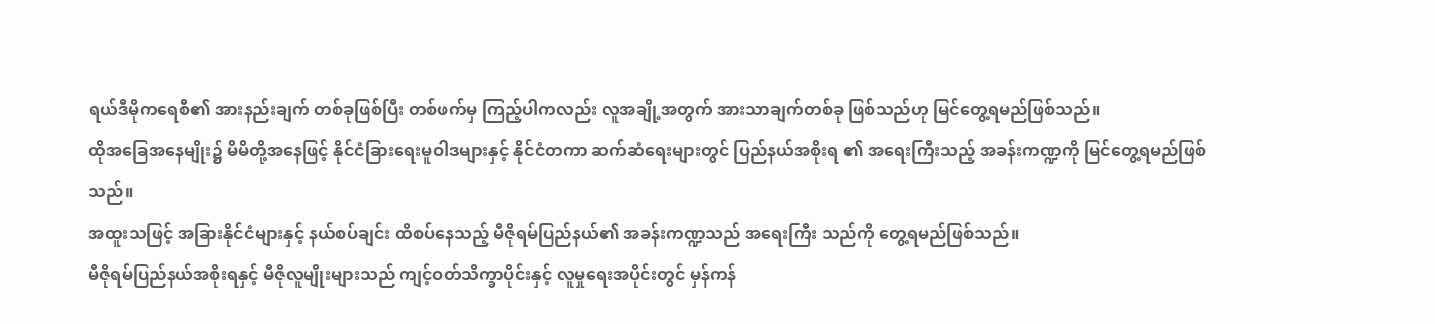ရယ်ဒီမိုကရေစီ၏ အားနည်းချက် တစ်ခုဖြစ်ပြီး တစ်ဖက်မှ ကြည့်ပါကလည်း လူအချို့အတွက် အားသာချက်တစ်ခု ဖြစ်သည်ဟု မြင်တွေ့ရမည်ဖြစ်သည်။
ထိုအခြေအနေမျိုး၌ မိမိတို့အနေဖြင့် နိုင်ငံခြားရေးမူဝါဒများနှင့် နိုင်ငံတကာ ဆက်ဆံရေးများတွင် ပြည်နယ်အစိုးရ ၏ အရေးကြီးသည့် အခန်းကဏ္ဍကို မြင်တွေ့ရမည်ဖြစ်သည်။
အထူးသဖြင့် အခြားနိုင်ငံများနှင့် နယ်စပ်ချင်း ထိစပ်နေသည့် မီဇိုရမ်ပြည်နယ်၏ အခန်းကဏ္ဍသည် အရေးကြီး သည်ကို တွေ့ရမည်ဖြစ်သည်။
မီဇိုရမ်ပြည်နယ်အစိုးရနှင့် မီဇိုလူမျိုးများသည် ကျင့်ဝတ်သိက္ခာပိုင်းနှင့် လူမှုရေးအပိုင်းတွင် မှန်ကန်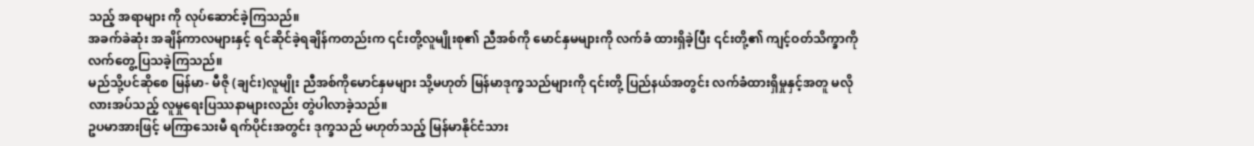သည့် အရာများ ကို လုပ်ဆောင်ခဲ့ကြသည်။
အခက်ခဲဆုံး အချိန်ကာလများနှင့် ရင်ဆိုင်ခဲ့ရချိန်ကတည်းက ၎င်းတို့လူမျိုးစု၏ ညီအစ်ကို မောင်နှမများကို လက်ခံ ထားရှိခဲ့ပြီး ၎င်းတို့၏ ကျင့်ဝတ်သိက္ခာကို လက်တွေ့ပြသခဲ့ကြသည်။
မည်သို့ပင်ဆိုစေ မြန်မာ- မီဇို (ချင်း)လူမျိုး ညီအစ်ကိုမောင်နှမများ သို့မဟုတ် မြန်မာဒုက္ခသည်များကို ၎င်းတို့ ပြည်နယ်အတွင်း လက်ခံထားရှိမှုနှင့်အတူ မလိုလားအပ်သည့် လူမှုရေးပြဿနာများလည်း တွဲပါလာခဲ့သည်။
ဥပမာအားဖြင့် မကြာသေးမီ ရက်ပိုင်းအတွင်း ဒုက္ခသည် မဟုတ်သည့် မြန်မာနိုင်ငံသား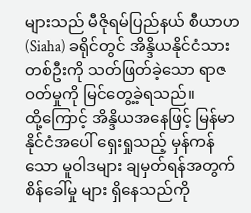များသည် မီဇိုရမ်ပြည်နယ် စီယာဟ (Siaha) ခရိုင်တွင် အိန္ဒိယနိုင်ငံသားတစ်ဦးကို သတ်ဖြတ်ခဲ့သော ရာဇဝတ်မှုကို မြင်တွေ့ခဲ့ရသည်။
ထို့ကြောင့် အိန္ဒိယအနေဖြင့် မြန်မာနိုင်ငံအပေါ် ရှေးရှုသည့် မှန်ကန်သော မူဝါဒများ ချမှတ်ရန်အတွက် စိန်ခေါ်မှု များ ရှိနေသည်ကို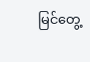မြင်တွေ့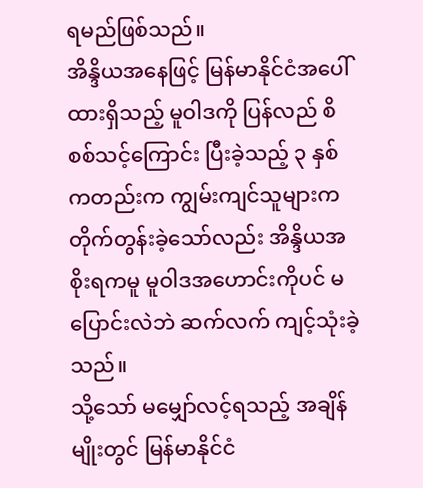ရမည်ဖြစ်သည်။
အိန္ဒိယအနေဖြင့် မြန်မာနိုင်ငံအပေါ် ထားရှိသည့် မူဝါဒကို ပြန်လည် စိစစ်သင့်ကြောင်း ပြီးခဲ့သည့် ၃ နှစ် ကတည်းက ကျွမ်းကျင်သူများက တိုက်တွန်းခဲ့သော်လည်း အိန္ဒိယအစိုးရကမူ မူဝါဒအဟောင်းကိုပင် မပြောင်းလဲဘဲ ဆက်လက် ကျင့်သုံးခဲ့သည်။
သို့သော် မမျှော်လင့်ရသည့် အချိန်မျိုးတွင် မြန်မာနိုင်ငံ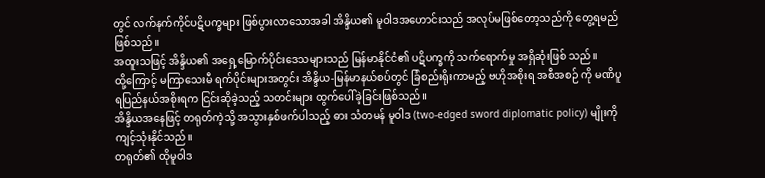တွင် လက်နက်ကိုင်ပဋိပက္ခများ ဖြစ်ပွားလာသောအခါ အိန္ဒိယ၏ မူဝါဒအဟောင်းသည် အလုပ်မဖြစ်တော့သည်ကို တွေ့ရမည်ဖြစ်သည်။
အထူးသဖြင့် အိန္ဒိယ၏ အရှေ့မြောက်ပိုင်းဒေသများသည် မြန်မာနိုင်ငံ၏ ပဋိပက္ခကို သက်ရောက်မှု အရှိဆုံးဖြစ် သည်။
ထို့ကြောင့် မကြာသေးမီ ရက်ပိုင်းများအတွင်း အိန္ဒိယ-မြန်မာနယ်စပ်တွင် ခြံစည်းရိုးကာမည့် ဗဟိုအစိုးရ အစီအစဉ် ကို မဏိပူရပြည်နယ်အစိုးရက ငြင်းဆိုခဲ့သည့် သတင်းများ ထွက်ပေါ်ခဲ့ခြင်းဖြစ်သည်။
အိန္ဒိယအနေဖြင့် တရုတ်ကဲ့သို့ အသွားနှစ်ဖက်ပါသည့် ဓား သံတမန် မူဝါဒ (two-edged sword diplomatic policy) မျိုးကို ကျင့်သုံးနိုင်သည်။
တရုတ်၏ ထိုမူဝါဒ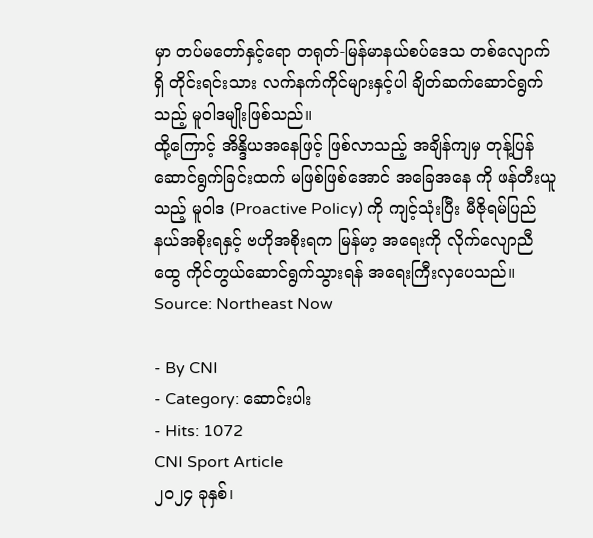မှာ တပ်မတော်နှင့်ရော တရုတ်-မြန်မာနယ်စပ်ဒေသ တစ်လျောက်ရှိ တိုင်းရင်းသား လက်နက်ကိုင်များနှင့်ပါ ချိတ်ဆက်ဆောင်ရွက်သည့် မူဝါဒမျိုးဖြစ်သည်။
ထို့ကြောင့် အိန္ဒိယအနေဖြင့် ဖြစ်လာသည့် အချိန်ကျမှ တုန့်ပြန်ဆောင်ရွက်ခြင်းထက် မဖြစ်ဖြစ်အောင် အခြေအနေ ကို ဖန်တီးယူသည့် မူဝါဒ (Proactive Policy) ကို ကျင့်သုံးပြီး မီဇိုရမ်ပြည်နယ်အစိုးရနှင့် ဗဟိုအစိုးရက မြန်မာ့ အရေးကို လိုက်လျောညီထွေ ကိုင်တွယ်ဆောင်ရွက်သွားရန် အရေးကြီးလှပေသည်။
Source: Northeast Now

- By CNI
- Category: ဆောင်းပါး
- Hits: 1072
CNI Sport Article
၂၀၂၄ ခုနှစ်၊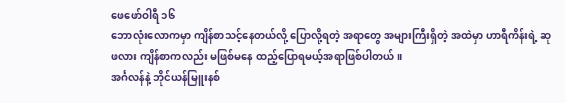ဖေဖော်ဝါရီ ၁၆
ဘောလုံးလောကမှာ ကျိန်စာသင့်နေတယ်လို့ ပြောလို့ရတဲ့ အရာတွေ အများကြီးရှိတဲ့ အထဲမှာ ဟာရီကိန်းရဲ့ ဆုဖလား ကျိန်စာကလည်း မဖြစ်မနေ ထည့်ပြောရမယ့်အရာဖြစ်ပါတယ်။
အင်္ဂလန်နဲ့ ဘိုင်ယန်မြူးနစ်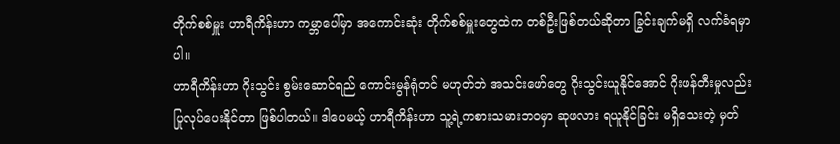တိုက်စစ်မှူး ဟာရီကိန်းဟာ ကမ္ဘာပေါ်မှာ အကောင်းဆုံး တိုက်စစ်မှူးတွေထဲက တစ်ဦးဖြစ်တယ်ဆိုတာ ခြွင်းချက်မရှိ လက်ခံရမှာပါ။
ဟာရီကိန်းဟာ ဂိုးသွင်း စွမ်းဆောင်ရည် ကောင်းမွန်ရုံတင် မဟုတ်ဘဲ အသင်းဖော်တွေ ဂိုးသွင်းယူနိုင်အောင် ဂိုးဖန်တီးမှုလည်း ပြုလုပ်ပေးနိုင်တာ ဖြစ်ပါတယ်။ ဒါပေမယ့် ဟာရီကိန်းဟာ သူ့ရဲ့ကစားသမားဘဝမှာ ဆုဖလား ရယူနိုင်ခြင်း မရှိသေးတဲ့ မှတ်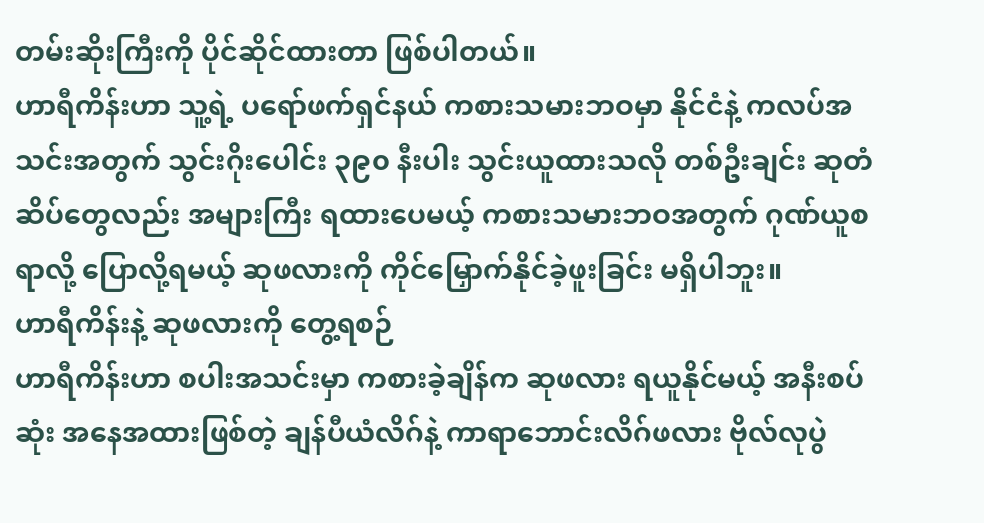တမ်းဆိုးကြီးကို ပိုင်ဆိုင်ထားတာ ဖြစ်ပါတယ်။
ဟာရီကိန်းဟာ သူ့ရဲ့ ပရော်ဖက်ရှင်နယ် ကစားသမားဘဝမှာ နိုင်ငံနဲ့ ကလပ်အသင်းအတွက် သွင်းဂိုးပေါင်း ၃၉၀ နီးပါး သွင်းယူထားသလို တစ်ဦးချင်း ဆုတံဆိပ်တွေလည်း အများကြီး ရထားပေမယ့် ကစားသမားဘဝအတွက် ဂုဏ်ယူစရာလို့ ပြောလို့ရမယ့် ဆုဖလားကို ကိုင်မြှောက်နိုင်ခဲ့ဖူးခြင်း မရှိပါဘူး။
ဟာရီကိန်းနဲ့ ဆုဖလားကို တွေ့ရစဉ်
ဟာရီကိန်းဟာ စပါးအသင်းမှာ ကစားခဲ့ချိန်က ဆုဖလား ရယူနိုင်မယ့် အနီးစပ်ဆုံး အနေအထားဖြစ်တဲ့ ချန်ပီယံလိဂ်နဲ့ ကာရာဘောင်းလိဂ်ဖလား ဗိုလ်လုပွဲ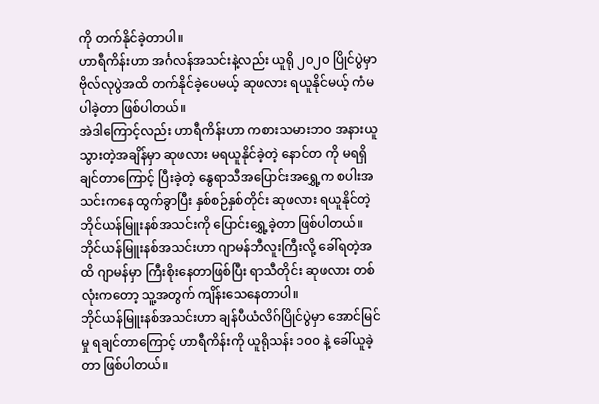ကို တက်နိုင်ခဲ့တာပါ။
ဟာရီကိန်းဟာ အင်္ဂလန်အသင်းနဲ့လည်း ယူရို ၂၀၂၀ ပြိုင်ပွဲမှာ ဗိုလ်လုပွဲအထိ တက်နိုင်ခဲ့ပေမယ့် ဆုဖလား ရယူနိုင်မယ့် ကံမပါခဲ့တာ ဖြစ်ပါတယ်။
အဲဒါကြောင့်လည်း ဟာရီကိန်းဟာ ကစားသမားဘဝ အနားယူသွားတဲ့အချိန်မှာ ဆုဖလား မရယူနိုင်ခဲ့တဲ့ နောင်တ ကို မရရှိချင်တာကြောင့် ပြီးခဲ့တဲ့ နွေရာသီအပြောင်းအရွှေ့က စပါးအသင်းကနေ ထွက်ခွာပြီး နှစ်စဉ်နှစ်တိုင်း ဆုဖလား ရယူနိုင်တဲ့ ဘိုင်ယန်မြူးနစ်အသင်းကို ပြောင်းရွှေ့ခဲ့တာ ဖြစ်ပါတယ်။
ဘိုင်ယန်မြူးနစ်အသင်းဟာ ဂျာမန်ဘီလူးကြီးလို့ ခေါ်ရတဲ့အထိ ဂျာမန်မှာ ကြီးစိုးနေတာဖြစ်ပြီး ရာသီတိုင်း ဆုဖလား တစ်လုံးကတော့ သူ့အတွက် ကျိန်းသေနေတာပါ။
ဘိုင်ယန်မြူးနစ်အသင်းဟာ ချန်ပီယံလိဂ်ပြိုင်ပွဲမှာ အောင်မြင်မှု ရချင်တာကြောင့် ဟာရီကိန်းကို ယူရိုသန်း ၁၀၀ နဲ့ ခေါ်ယူခဲ့တာ ဖြစ်ပါတယ်။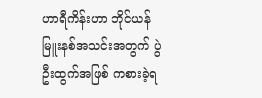ဟာရီကိန်းဟာ ဘိုင်ယန်မြူးနစ်အသင်းအတွက် ပွဲဦးထွက်အဖြစ် ကစားခဲ့ရ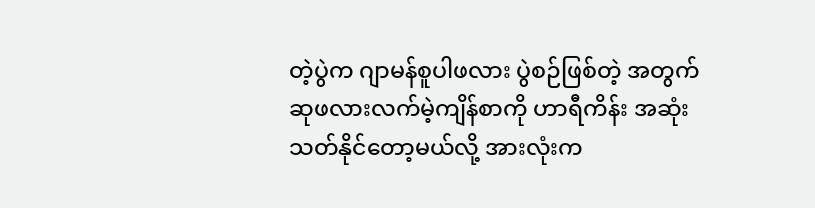တဲ့ပွဲက ဂျာမန်စူပါဖလား ပွဲစဉ်ဖြစ်တဲ့ အတွက် ဆုဖလားလက်မဲ့ကျိန်စာကို ဟာရီကိန်း အဆုံးသတ်နိုင်တော့မယ်လို့ အားလုံးက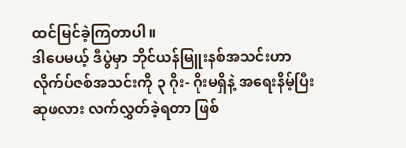ထင်မြင်ခဲ့ကြတာပါ။
ဒါပေမယ့် ဒီပွဲမှာ ဘိုင်ယန်မြူးနစ်အသင်းဟာ လိုက်ပ်ဇစ်အသင်းကို ၃ ဂိုး- ဂိုးမရှိနဲ့ အရေးနိမ့်ပြီး ဆုဖလား လက်လွှတ်ခဲ့ရတာ ဖြစ်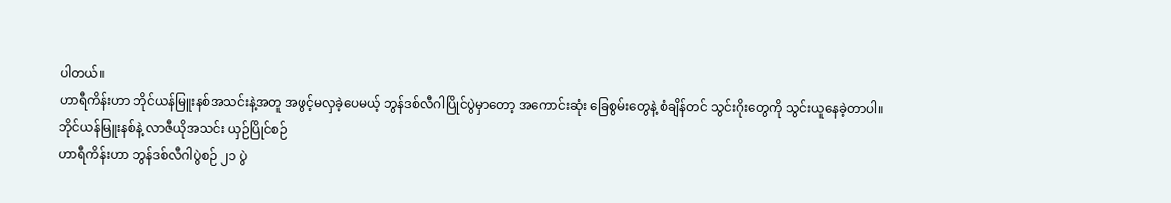ပါတယ်။
ဟာရီကိန်းဟာ ဘိုင်ယန်မြူးနစ်အသင်းနဲ့အတူ အဖွင့်မလှခဲ့ပေမယ့် ဘွန်ဒစ်လီဂါပြိုင်ပွဲမှာတော့ အကောင်းဆုံး ခြေစွမ်းတွေနဲ့ စံချိန်တင် သွင်းဂိုးတွေကို သွင်းယူနေခဲ့တာပါ။
ဘိုင်ယန်မြူးနစ်နဲ့ လာဇီယိုအသင်း ယှဉ်ပြိုင်စဉ်
ဟာရီကိန်းဟာ ဘွန်ဒစ်လီဂါပွဲစဉ် ၂၁ ပွဲ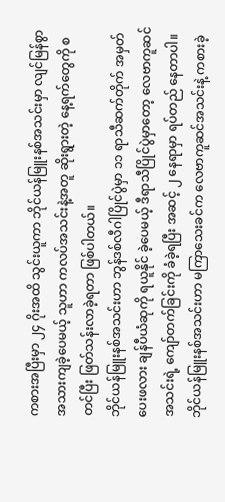ကစားအပြီးမှာ ၂၄ ဂိုးအထိ သွင်းယူကာ ဘိုင်ယန်မြူးနစ်အသင်းမှာ လျင်မြန်စွာ အသားကျခဲ့ပေမယ့် သူဟာ ကလပ်အသင်းနဲ့အတူ ဆိုးရွားတဲ့ နေ့ရက်တွေကို စတင်ပြီး ဖြတ်သန်းလာခဲ့ရတာ ဖြစ်ပါတယ်။
ဘိုင်ယန်မြူးနစ်အသင်းဟာ ဘွန်ဒစ်လီဂါပြိုင်ပွဲမှာ ၁၁ ရာသီဆက်တိုက် အမှတ်ပေးဖလား ချန်ပီယံဆုကို ရယူနိုင် ခဲ့ပေမယ့် ဒီရာသီပြိုင်ပွဲမှာတော့ လေဗာကူဆင်အသင်းရဲ့ ကျော်တက်ခြင်းကို ခံခဲ့ရပြီး အဆင့် ၂ နေရာမှာ ရပ်တည် နေတာပါ။
ဘိုင်ယန်မြူးနစ်အသင်းဟာ မကြာသေးခင်က လေဗာကူဆင်အသင်းနဲ့ ကစားခဲ့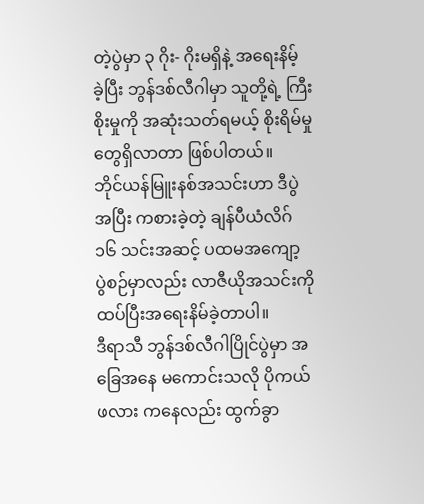တဲ့ပွဲမှာ ၃ ဂိုး- ဂိုးမရှိနဲ့ အရေးနိမ့် ခဲ့ပြီး ဘွန်ဒစ်လီဂါမှာ သူတို့ရဲ့ ကြီးစိုးမှုကို အဆုံးသတ်ရမယ့် စိုးရိမ်မှုတွေရှိလာတာ ဖြစ်ပါတယ်။
ဘိုင်ယန်မြူးနစ်အသင်းဟာ ဒီပွဲအပြီး ကစားခဲ့တဲ့ ချန်ပီယံလိဂ် ၁၆ သင်းအဆင့် ပထမအကျော့ ပွဲစဉ်မှာလည်း လာဇီယိုအသင်းကို ထပ်ပြီးအရေးနိမ်ခဲ့တာပါ။
ဒီရာသီ ဘွန်ဒစ်လီဂါပြိုင်ပွဲမှာ အခြေအနေ မကောင်းသလို ပိုကယ်ဖလား ကနေလည်း ထွက်ခွာ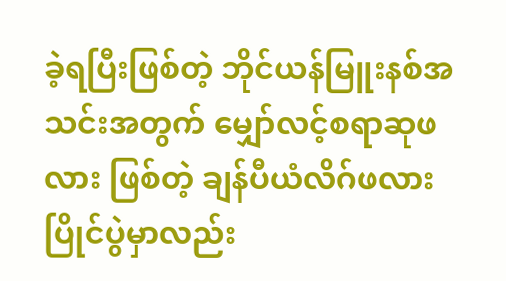ခဲ့ရပြီးဖြစ်တဲ့ ဘိုင်ယန်မြူးနစ်အသင်းအတွက် မျှော်လင့်စရာဆုဖလား ဖြစ်တဲ့ ချန်ပီယံလိဂ်ဖလားပြိုင်ပွဲမှာလည်း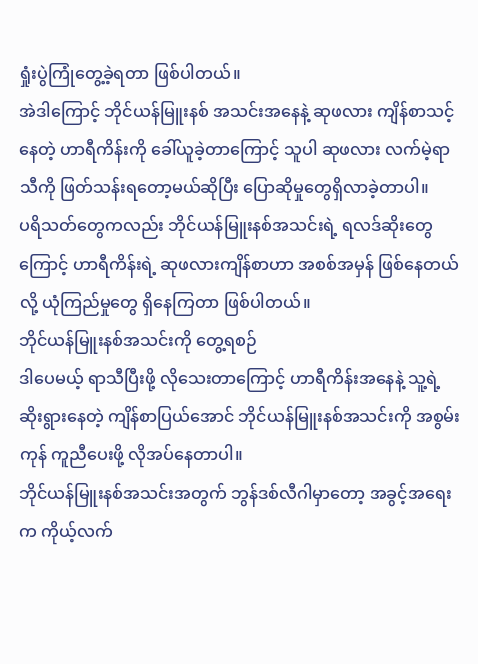ရှုံးပွဲကြုံတွေ့ခဲ့ရတာ ဖြစ်ပါတယ်။
အဲဒါကြောင့် ဘိုင်ယန်မြူးနစ် အသင်းအနေနဲ့ ဆုဖလား ကျိန်စာသင့်နေတဲ့ ဟာရီကိန်းကို ခေါ်ယူခဲ့တာကြောင့် သူပါ ဆုဖလား လက်မဲ့ရာသီကို ဖြတ်သန်းရတော့မယ်ဆိုပြီး ပြောဆိုမှုတွေရှိလာခဲ့တာပါ။
ပရိသတ်တွေကလည်း ဘိုင်ယန်မြူးနစ်အသင်းရဲ့ ရလဒ်ဆိုးတွေကြောင့် ဟာရီကိန်းရဲ့ ဆုဖလားကျိန်စာဟာ အစစ်အမှန် ဖြစ်နေတယ်လို့ ယုံကြည်မှုတွေ ရှိနေကြတာ ဖြစ်ပါတယ်။
ဘိုင်ယန်မြူးနစ်အသင်းကို တွေ့ရစဉ်
ဒါပေမယ့် ရာသီပြီးဖို့ လိုသေးတာကြောင့် ဟာရီကိန်းအနေနဲ့ သူ့ရဲ့ ဆိုးရွားနေတဲ့ ကျိန်စာပြယ်အောင် ဘိုင်ယန်မြူးနစ်အသင်းကို အစွမ်းကုန် ကူညီပေးဖို့ လိုအပ်နေတာပါ။
ဘိုင်ယန်မြူးနစ်အသင်းအတွက် ဘွန်ဒစ်လီဂါမှာတော့ အခွင့်အရေးက ကိုယ့်လက်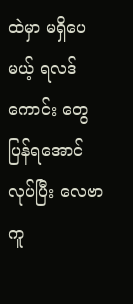ထဲမှာ မရှိပေမယ့် ရလဒ်ကောင်း တွေ ပြန်ရအောင်လုပ်ပြီး လေဗာကူ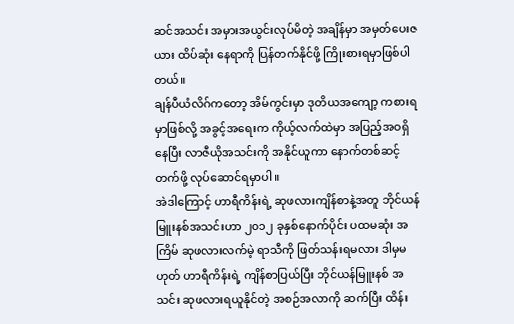ဆင်အသင်း အမှားအယွင်းလုပ်မိတဲ့ အချိန်မှာ အမှတ်ပေးဇယား ထိပ်ဆုံး နေရာကို ပြန်တက်နိုင်ဖို့ ကြိုးစားရမှာဖြစ်ပါတယ်။
ချန်ပီယံလိဂ်ကတော့ အိမ်ကွင်းမှာ ဒုတိယအကျော့ ကစားရမှာဖြစ်လို့ အခွင့်အရေးက ကိုယ့်လက်ထဲမှာ အပြည့်အဝရှိနေပြီး လာဇီယိုအသင်းကို အနိုင်ယူကာ နောက်တစ်ဆင့်တက်ဖို့ လုပ်ဆောင်ရမှာပါ။
အဲဒါကြောင့် ဟာရီကိန်းရဲ့ ဆုဖလားကျိန်စာနဲ့အတူ ဘိုင်ယန်မြူးနစ်အသင်းဟာ ၂၀၁၂ ခုနှစ်နောက်ပိုင်း ပထမဆုံး အကြိမ် ဆုဖလားလက်မဲ့ ရာသီကို ဖြတ်သန်းရမလား ဒါမှမဟုတ် ဟာရီကိန်းရဲ့ ကျိန်စာပြယ်ပြီး ဘိုင်ယန်မြူးနစ် အသင်း ဆုဖလားရယူနိုင်တဲ့ အစဉ်အလာကို ဆက်ပြီး ထိန်း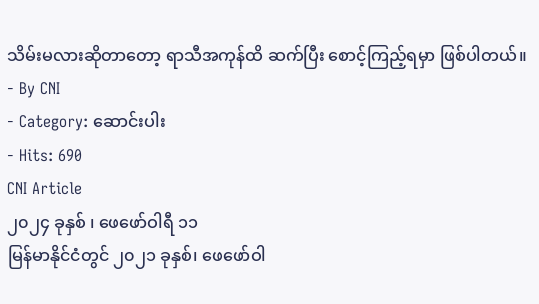သိမ်းမလားဆိုတာတော့ ရာသီအကုန်ထိ ဆက်ပြီး စောင့်ကြည့်ရမှာ ဖြစ်ပါတယ်။
- By CNI
- Category: ဆောင်းပါး
- Hits: 690
CNI Article
၂၀၂၄ ခုနှစ် ၊ ဖေဖော်ဝါရီ ၁၁
မြန်မာနိုင်ငံတွင် ၂၀၂၁ ခုနှစ်၊ ဖေဖော်ဝါ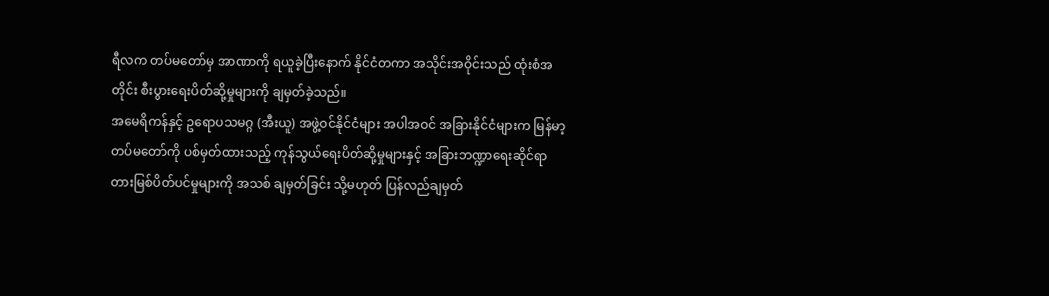ရီလက တပ်မတော်မှ အာဏာကို ရယူခဲ့ပြီးနောက် နိုင်ငံတကာ အသိုင်းအဝိုင်းသည် ထုံးစံအတိုင်း စီးပွားရေးပိတ်ဆို့မှုများကို ချမှတ်ခဲ့သည်။
အမေရိကန်နှင့် ဥရောပသမဂ္ဂ (အီးယူ) အဖွဲ့ဝင်နိုင်ငံများ အပါအဝင် အခြားနိုင်ငံများက မြန်မာ့တပ်မတော်ကို ပစ်မှတ်ထားသည့် ကုန်သွယ်ရေးပိတ်ဆို့မှုများနှင့် အခြားဘဏ္ဍာရေးဆိုင်ရာ တားမြစ်ပိတ်ပင်မှုများကို အသစ် ချမှတ်ခြင်း သို့မဟုတ် ပြန်လည်ချမှတ်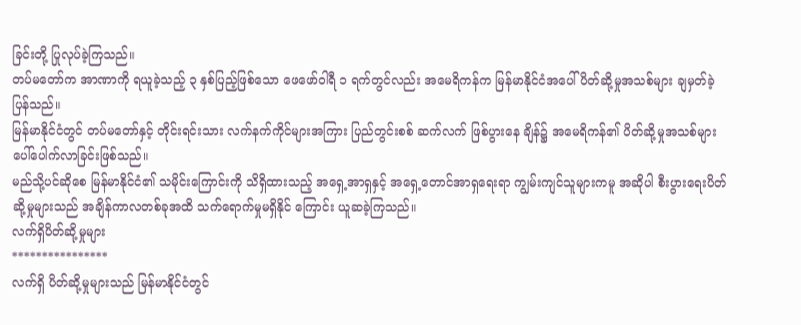ခြင်းတို့ ပြုလုပ်ခဲ့ကြသည်။
တပ်မတော်က အာဏာကို ရယူခဲ့သည့် ၃ နှစ်ပြည့်ဖြစ်သော ဖေဖော်ဝါရီ ၁ ရက်တွင်လည်း အမေရိကန်က မြန်မာနိုင်ငံအပေါ် ပိတ်ဆို့မှုအသစ်များ ချမှတ်ခဲ့ပြန်သည်။
မြန်မာနိုင်ငံတွင် တပ်မတော်နှင့် တိုင်းရင်းသား လက်နက်ကိုင်များအကြား ပြည်တွင်းစစ် ဆက်လက် ဖြစ်ပွားနေ ချိန်၌ အမေရိကန်၏ ပိတ်ဆို့မှုအသစ်များ ပေါ်ပေါက်လာခြင်းဖြစ်သည်။
မည်သို့ပင်ဆိုစေ မြန်မာနိုင်ငံ၏ သမိုင်းကြောင်းကို သိရှိထားသည့် အရှေ့အာရှနှင့် အရှေ့တောင်အာရှရေးရာ ကျွမ်းကျင်သူများကမူ အဆိုပါ စီးပွားရေးပိတ်ဆို့မှုများသည် အချိန်ကာလတစ်ခုအထိ သက်ရောက်မှုမရှိနိုင် ကြောင်း ယူဆခဲ့ကြသည်။
လက်ရှိပိတ်ဆို့မှုများ
****************
လက်ရှိ ပိတ်ဆို့မှုများသည် မြန်မာနိုင်ငံတွင်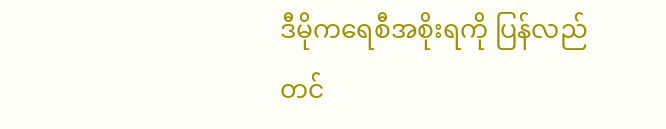ဒီမိုကရေစီအစိုးရကို ပြန်လည်တင်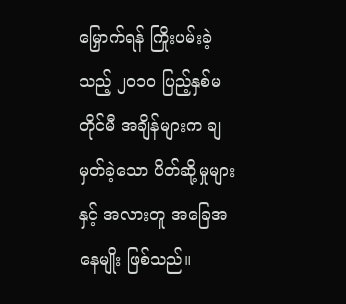မြှောက်ရန် ကြိုးပမ်းခဲ့သည့် ၂၀၁၀ ပြည့်နှစ်မတိုင်မီ အချိန်များက ချမှတ်ခဲ့သော ပိတ်ဆို့မှုများနှင့် အလားတူ အခြေအနေမျိုး ဖြစ်သည်။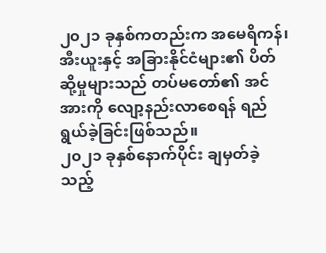၂၀၂၁ ခုနှစ်ကတည်းက အမေရိကန်၊ အီးယူးနှင့် အခြားနိုင်ငံများ၏ ပိတ်ဆို့မှုများသည် တပ်မတော်၏ အင်အားကို လျော့နည်းလာစေရန် ရည်ရွယ်ခဲ့ခြင်းဖြစ်သည်။
၂၀၂၁ ခုနှစ်နောက်ပိုင်း ချမှတ်ခဲ့သည့်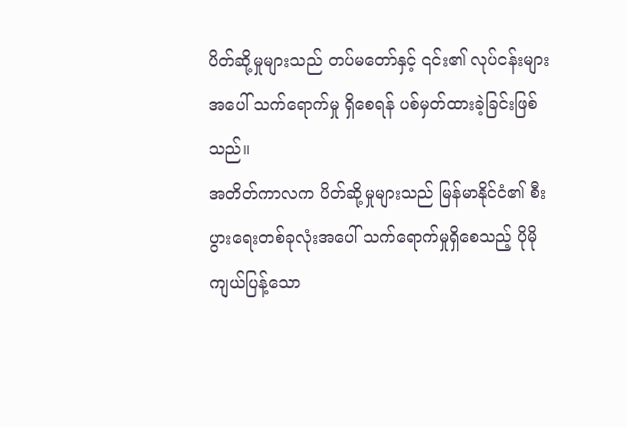ပိတ်ဆို့မှုများသည် တပ်မတော်နှင့် ၎င်း၏ လုပ်ငန်းများအပေါ် သက်ရောက်မှု ရှိစေရန် ပစ်မှတ်ထားခဲ့ခြင်းဖြစ်သည်။
အတိတ်ကာလက ပိတ်ဆို့မှုများသည် မြန်မာနိုင်ငံ၏ စီးပွားရေးတစ်ခုလုံးအပေါ် သက်ရောက်မှုရှိစေသည့် ပိုမို ကျယ်ပြန့်သော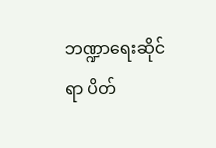ဘဏ္ဍာရေးဆိုင်ရာ ပိတ်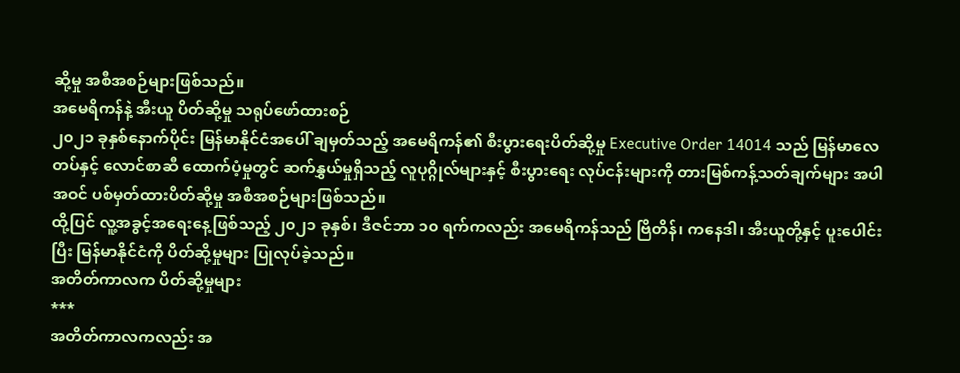ဆို့မှု အစီအစဉ်များဖြစ်သည်။
အမေရိကန်နဲ့ အီးယူ ပိတ်ဆို့မှု သရုပ်ဖော်ထားစဉ်
၂၀၂၁ ခုနှစ်နောက်ပိုင်း မြန်မာနိုင်ငံအပေါ် ချမှတ်သည့် အမေရိကန်၏ စီးပွားရေးပိတ်ဆို့မှု Executive Order 14014 သည် မြန်မာလေတပ်နှင့် လောင်စာဆီ ထောက်ပံ့မှုတွင် ဆက်နွှယ်မှုရှိသည့် လူပုဂ္ဂိုလ်များနှင့် စီးပွားရေး လုပ်ငန်းများကို တားမြစ်ကန့်သတ်ချက်များ အပါအဝင် ပစ်မှတ်ထားပိတ်ဆို့မှု အစီအစဉ်များဖြစ်သည်။
ထို့ပြင် လူ့အခွင့်အရေးနေ့ဖြစ်သည့် ၂၀၂၁ ခုနှစ်၊ ဒီဇင်ဘာ ၁၀ ရက်ကလည်း အမေရိကန်သည် ဗြိတိန်၊ ကနေဒါ၊ အီးယူတို့နှင့် ပူးပေါင်းပြီး မြန်မာနိုင်ငံကို ပိတ်ဆို့မှုများ ပြုလုပ်ခဲ့သည်။
အတိတ်ကာလက ပိတ်ဆို့မှုများ
***
အတိတ်ကာလကလည်း အ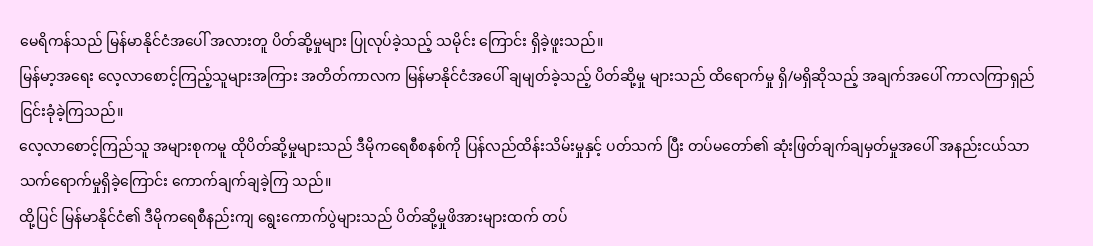မေရိကန်သည် မြန်မာနိုင်ငံအပေါ် အလားတူ ပိတ်ဆို့မှုများ ပြုလုပ်ခဲ့သည့် သမိုင်း ကြောင်း ရှိခဲ့ဖူးသည်။
မြန်မာ့အရေး လေ့လာစောင့်ကြည့်သူများအကြား အတိတ်ကာလက မြန်မာနိုင်ငံအပေါ် ချမျတ်ခဲ့သည့် ပိတ်ဆို့မှု များသည် ထိရောက်မှု ရှိ/မရှိဆိုသည့် အချက်အပေါ် ကာလကြာရှည် ငြင်းခုံခဲ့ကြသည်။
လေ့လာစောင့်ကြည်သူ အများစုကမူ ထိုပိတ်ဆို့မှုများသည် ဒီမိုကရေစီစနစ်ကို ပြန်လည်ထိန်းသိမ်းမှုနှင့် ပတ်သက် ပြီး တပ်မတော်၏ ဆုံးဖြတ်ချက်ချမှတ်မှုအပေါ် အနည်းငယ်သာ သက်ရောက်မှုရှိခဲ့ကြောင်း ကောက်ချက်ချခဲ့ကြ သည်။
ထို့ပြင် မြန်မာနိုင်ငံ၏ ဒီမိုကရေစီနည်းကျ ရွေးကောက်ပွဲများသည် ပိတ်ဆို့မှုဖိအားများထက် တပ်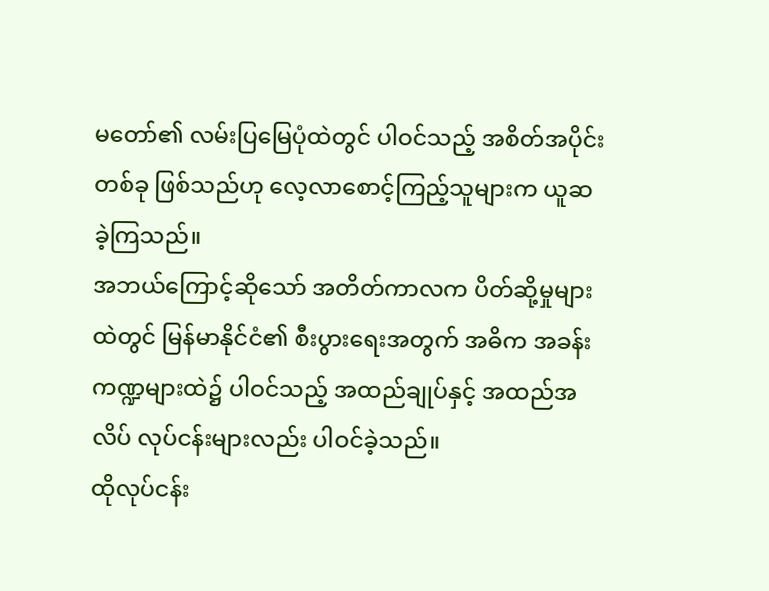မတော်၏ လမ်းပြမြေပုံထဲတွင် ပါဝင်သည့် အစိတ်အပိုင်းတစ်ခု ဖြစ်သည်ဟု လေ့လာစောင့်ကြည့်သူများက ယူဆခဲ့ကြသည်။
အဘယ်ကြောင့်ဆိုသော် အတိတ်ကာလက ပိတ်ဆို့မှုများထဲတွင် မြန်မာနိုင်ငံ၏ စီးပွားရေးအတွက် အဓိက အခန်းကဏ္ဍများထဲ၌ ပါဝင်သည့် အထည်ချုပ်နှင့် အထည်အလိပ် လုပ်ငန်းများလည်း ပါဝင်ခဲ့သည်။
ထိုလုပ်ငန်း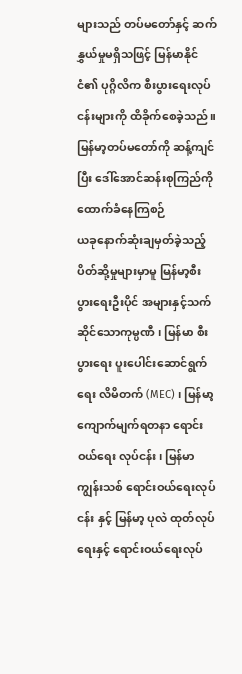များသည် တပ်မတော်နှင့် ဆက်နွှယ်မှုမရှိသဖြင့် မြန်မာနိုင်ငံ၏ ပုဂ္ဂိလိက စီးပွားရေးလုပ်ငန်းများကို ထိခိုက်စေခဲ့သည်။
မြန်မာ့တပ်မတော်ကို ဆန့်ကျင်ပြီး ဒေါ်အောင်ဆန်းစုကြည်ကို ထောက်ခံနေကြစဉ်
ယခုနောက်ဆုံးချမှတ်ခဲ့သည့် ပိတ်ဆို့မှုများမှာမူ မြန်မာ့စီးပွားရေးဦးပိုင် အများနှင့်သက်ဆိုင်သောကုမ္ပဏီ ၊ မြန်မာ စီးပွားရေး ပူးပေါင်းဆောင်ရွက်ရေး လိမိတက် (MEC) ၊ မြန်မာ့
ကျောက်မျက်ရတနာ ရောင်းဝယ်ရေး လုပ်ငန်း၊ မြန်မာ ကျွန်းသစ် ရောင်းဝယ်ရေးလုပ်ငန်း နှင့် မြန်မာ့ ပုလဲ ထုတ်လုပ်ရေးနှင့် ရောင်းဝယ်ရေးလုပ်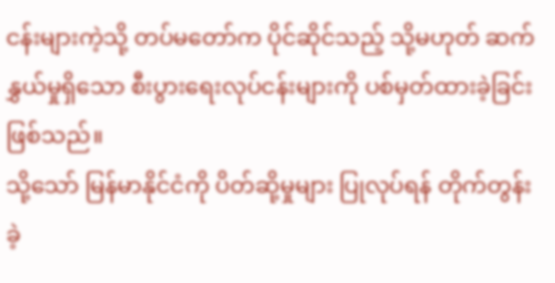ငန်းများကဲ့သို့ တပ်မတော်က ပိုင်ဆိုင်သည့် သို့မဟုတ် ဆက်နွှယ်မှုရှိသော စီးပွားရေးလုပ်ငန်းများကို ပစ်မှတ်ထားခဲ့ခြင်းဖြစ်သည်။
သို့သော် မြန်မာနိုင်ငံကို ပိတ်ဆို့မှုများ ပြုလုပ်ရန် တိုက်တွန်းခဲ့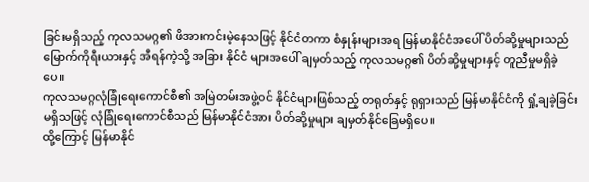ခြင်းမရှိသည့် ကုလသမဂ္ဂ၏ ဖိအားကင်းမဲ့နေသဖြင့် နိုင်ငံတကာ စံနှုန်းများအရ မြန်မာနိုင်ငံအပေါ် ပိတ်ဆို့မှုများသည် မြောက်ကိုရီးယားနှင့် အီရန်ကဲ့သို့ အခြား နိုင်ငံ များအပေါ် ချမှတ်သည့် ကုလသမဂ္ဂ၏ ပိတ်ဆို့မှုများနှင့် တူညီမှုမရှိခဲ့ပေ။
ကုလသမဂ္ဂလုံခြုံရေးကောင်စီ၏ အမြဲတမ်းအဖွဲ့ဝင် နိုင်ငံများဖြစ်သည့် တရုတ်နှင့် ရုရှားသည် မြန်မာနိုင်ငံကို ရှုံ့ချခဲ့ခြင်းမရှိသဖြင့် လုံခြုံရေးကောင်စီသည် မြန်မာနိုင်ငံအား ပိတ်ဆို့မှုများ ချမှတ်နိုင်ခြေမရှိပေ။
ထို့ကြောင့် မြန်မာနိုင်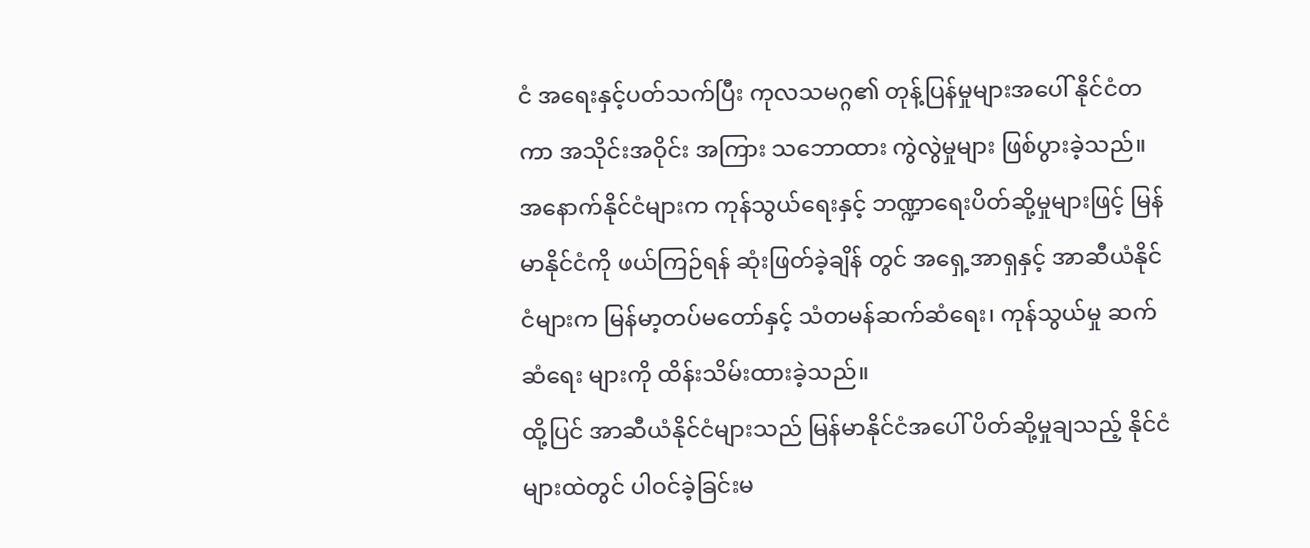ငံ အရေးနှင့်ပတ်သက်ပြီး ကုလသမဂ္ဂ၏ တုန့်ပြန်မှုများအပေါ် နိုင်ငံတကာ အသိုင်းအဝိုင်း အကြား သဘောထား ကွဲလွဲမှုများ ဖြစ်ပွားခဲ့သည်။
အနောက်နိုင်ငံများက ကုန်သွယ်ရေးနှင့် ဘဏ္ဍာရေးပိတ်ဆို့မှုများဖြင့် မြန်မာနိုင်ငံကို ဖယ်ကြဉ်ရန် ဆုံးဖြတ်ခဲ့ချိန် တွင် အရှေ့အာရှနှင့် အာဆီယံနိုင်ငံများက မြန်မာ့တပ်မတော်နှင့် သံတမန်ဆက်ဆံရေး၊ ကုန်သွယ်မှု ဆက်ဆံရေး များကို ထိန်းသိမ်းထားခဲ့သည်။
ထို့ပြင် အာဆီယံနိုင်ငံများသည် မြန်မာနိုင်ငံအပေါ် ပိတ်ဆို့မှုချသည့် နိုင်ငံများထဲတွင် ပါဝင်ခဲ့ခြင်းမ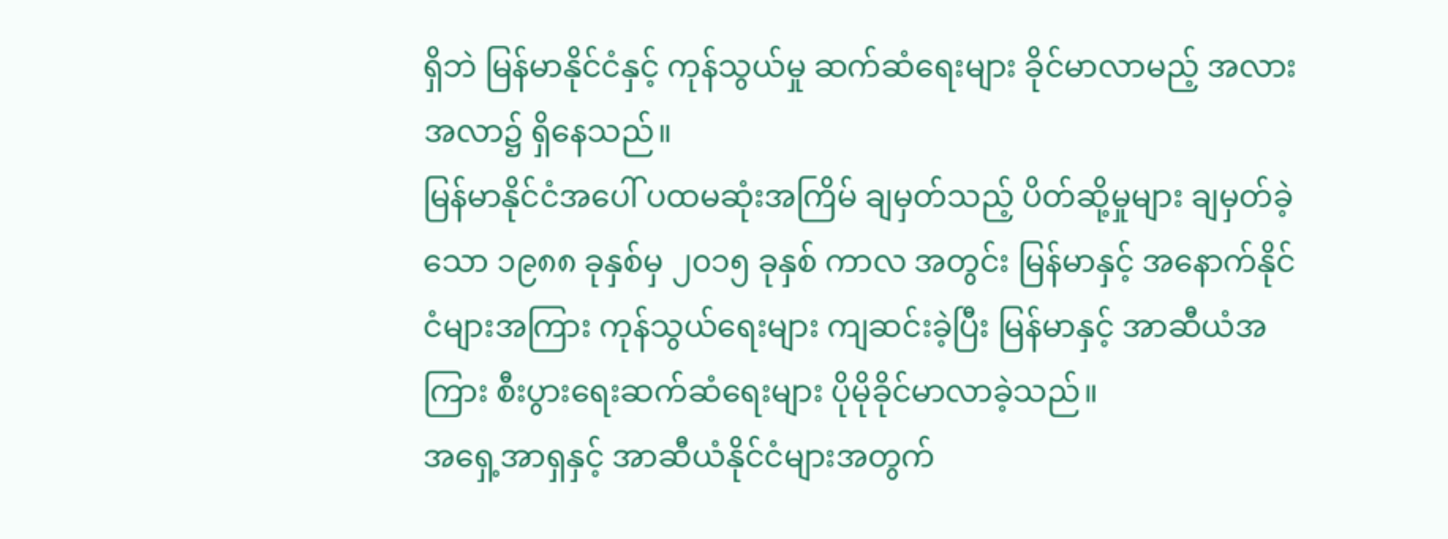ရှိဘဲ မြန်မာနိုင်ငံနှင့် ကုန်သွယ်မှု ဆက်ဆံရေးများ ခိုင်မာလာမည့် အလားအလာ၌ ရှိနေသည်။
မြန်မာနိုင်ငံအပေါ် ပထမဆုံးအကြိမ် ချမှတ်သည့် ပိတ်ဆို့မှုများ ချမှတ်ခဲ့သော ၁၉၈၈ ခုနှစ်မှ ၂၀၁၅ ခုနှစ် ကာလ အတွင်း မြန်မာနှင့် အနောက်နိုင်ငံများအကြား ကုန်သွယ်ရေးများ ကျဆင်းခဲ့ပြီး မြန်မာနှင့် အာဆီယံအကြား စီးပွားရေးဆက်ဆံရေးများ ပိုမိုခိုင်မာလာခဲ့သည်။
အရှေ့အာရှနှင့် အာဆီယံနိုင်ငံများအတွက်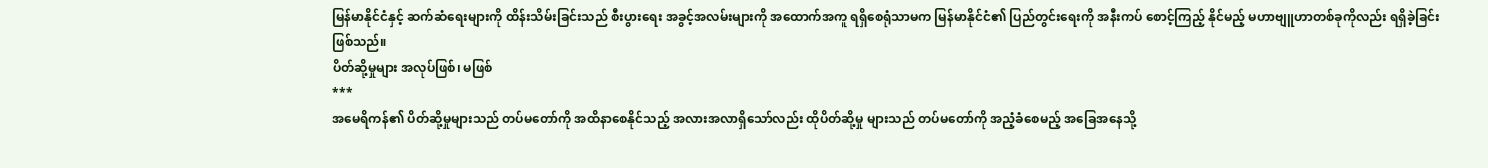မြန်မာနိုင်ငံနှင့် ဆက်ဆံရေးများကို ထိန်းသိမ်းခြင်းသည် စီးပွားရေး အခွင့်အလမ်းများကို အထောက်အကူ ရရှိစေရုံသာမက မြန်မာနိုင်ငံ၏ ပြည်တွင်းရေးကို အနီးကပ် စောင့်ကြည့် နိုင်မည့် မဟာဗျူဟာတစ်ခုကိုလည်း ရရှိခဲ့ခြင်းဖြစ်သည်။
ပိတ်ဆို့မှုများ အလုပ်ဖြစ်၊ မဖြစ်
***
အမေရိကန်၏ ပိတ်ဆို့မှုများသည် တပ်မတော်ကို အထိနာစေနိုင်သည့် အလားအလာရှိသော်လည်း ထိုပိတ်ဆို့မှု များသည် တပ်မတော်ကို အညံ့ခံစေမည့် အခြေအနေသို့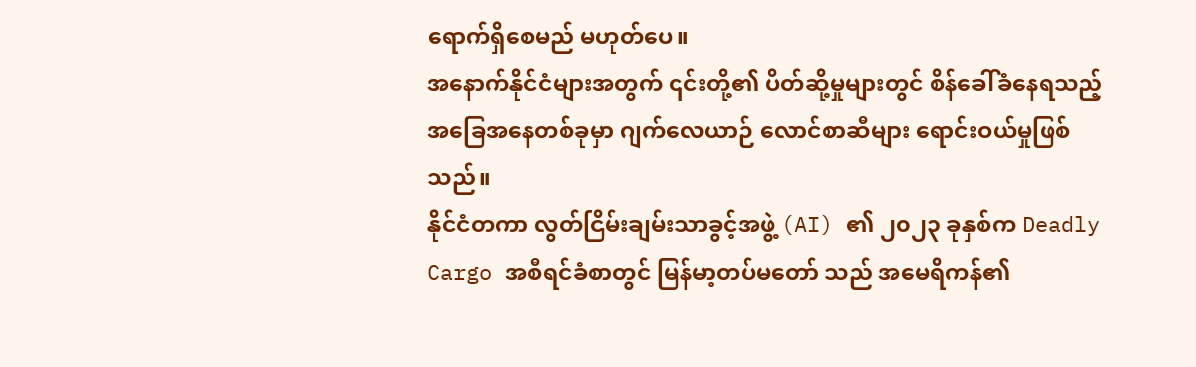ရောက်ရှိစေမည် မဟုတ်ပေ။
အနောက်နိုင်ငံများအတွက် ၎င်းတို့၏ ပိတ်ဆို့မှုများတွင် စိန်ခေါ်ခံနေရသည့် အခြေအနေတစ်ခုမှာ ဂျက်လေယာဉ် လောင်စာဆီများ ရောင်းဝယ်မှုဖြစ်သည်။
နိုင်ငံတကာ လွတ်ငြိမ်းချမ်းသာခွင့်အဖွဲ့ (AI) ၏ ၂၀၂၃ ခုနှစ်က Deadly Cargo အစီရင်ခံစာတွင် မြန်မာ့တပ်မတော် သည် အမေရိကန်၏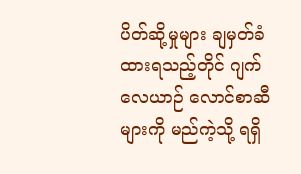ပိတ်ဆို့မှုများ ချမှတ်ခံထားရသည့်တိုင် ဂျက်လေယာဉ် လောင်စာဆီများကို မည်ကဲ့သို့ ရရှိ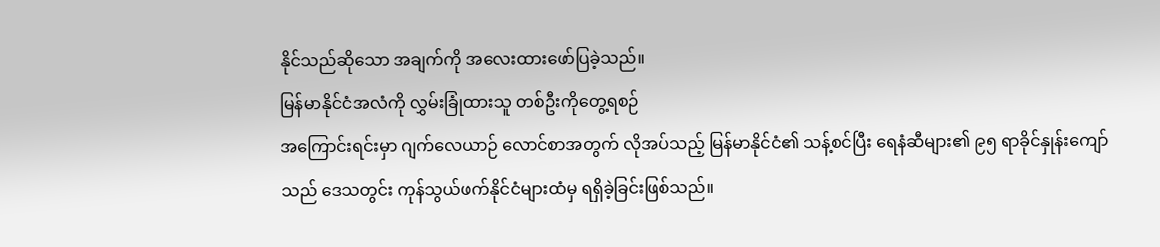နိုင်သည်ဆိုသော အချက်ကို အလေးထားဖော်ပြခဲ့သည်။
မြန်မာနိုင်ငံအလံကို လွှမ်းခြုံထားသူ တစ်ဦးကိုတွေ့ရစဉ်
အကြောင်းရင်းမှာ ဂျက်လေယာဉ် လောင်စာအတွက် လိုအပ်သည့် မြန်မာနိုင်ငံ၏ သန့်စင်ပြီး ရေနံဆီများ၏ ၉၅ ရာခိုင်နှုန်းကျော်သည် ဒေသတွင်း ကုန်သွယ်ဖက်နိုင်ငံများထံမှ ရရှိခဲ့ခြင်းဖြစ်သည်။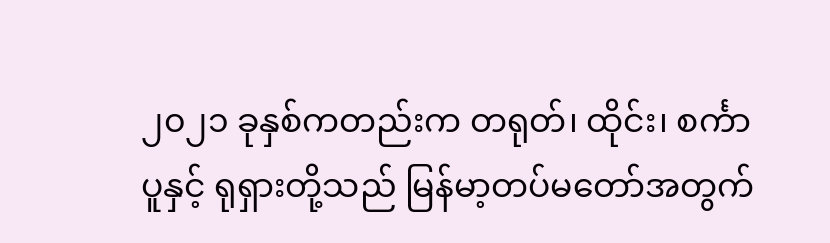၂၀၂၁ ခုနှစ်ကတည်းက တရုတ်၊ ထိုင်း၊ စင်္ကာပူနှင့် ရုရှားတို့သည် မြန်မာ့တပ်မတော်အတွက်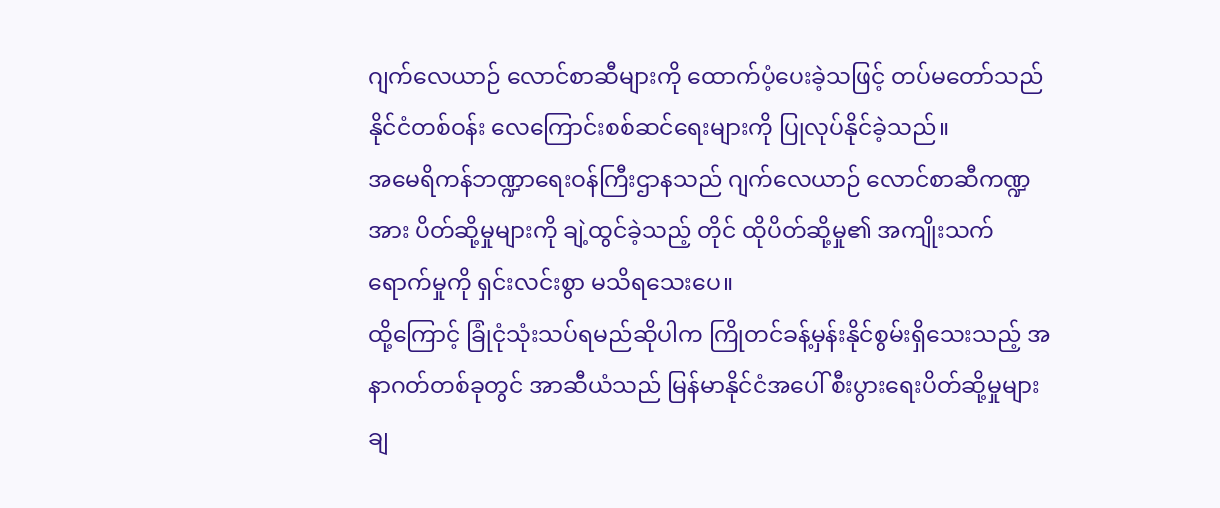ဂျက်လေယာဉ် လောင်စာဆီများကို ထောက်ပံ့ပေးခဲ့သဖြင့် တပ်မတော်သည် နိုင်ငံတစ်ဝန်း လေကြောင်းစစ်ဆင်ရေးများကို ပြုလုပ်နိုင်ခဲ့သည်။
အမေရိကန်ဘဏ္ဍာရေးဝန်ကြီးဌာနသည် ဂျက်လေယာဉ် လောင်စာဆီကဏ္ဍအား ပိတ်ဆို့မှုများကို ချဲ့ထွင်ခဲ့သည့် တိုင် ထိုပိတ်ဆို့မှု၏ အကျိုးသက်ရောက်မှုကို ရှင်းလင်းစွာ မသိရသေးပေ။
ထို့ကြောင့် ခြုံငုံသုံးသပ်ရမည်ဆိုပါက ကြိုတင်ခန့်မှန်းနိုင်စွမ်းရှိသေးသည့် အနာဂတ်တစ်ခုတွင် အာဆီယံသည် မြန်မာနိုင်ငံအပေါ် စီးပွားရေးပိတ်ဆို့မှုများ ချ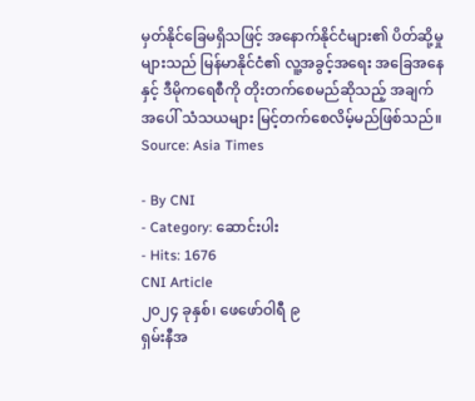မှတ်နိုင်ခြေမရှိသဖြင့် အနောက်နိုင်ငံများ၏ ပိတ်ဆို့မှုများသည် မြန်မာနိုင်ငံ၏ လူ့အခွင့်အရေး အခြေအနေနှင့် ဒီမိုကရေစီကို တိုးတက်စေမည်ဆိုသည့် အချက်အပေါ် သံသယများ မြင့်တက်စေလိမ့်မည်ဖြစ်သည်။
Source: Asia Times

- By CNI
- Category: ဆောင်းပါး
- Hits: 1676
CNI Article
၂၀၂၄ ခုနှစ်၊ ဖေဖော်ဝါရီ ၉
ရှမ်းနီအ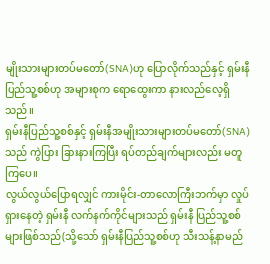မျိုးသားများတပ်မတော်(SNA)ဟု ပြောလိုက်သည်နှင့် ရှမ်းနီပြည်သူ့စစ်ဟု အများစုက ရောထွေးကာ နားလည်လေ့ရှိသည်။
ရှမ်းနီပြည်သူ့စစ်နှင့် ရှမ်းနီအမျိုးသားများတပ်မတော်(SNA)သည် ကွဲပြား ခြားနားကြပြီး ရပ်တည်ချက်များလည်း မတူကြပေ။
လွယ်လွယ်ပြောရလျှင် ကားမိုင်း-တာလောကြီးဘက်မှာ လှုပ်ရှားနေတဲ့ ရှမ်းနီ လက်နက်ကိုင်များသည် ရှမ်းနီ ပြည်သူ့စစ်များဖြစ်သည်(သို့သော် ရှမ်းနီပြည်သူ့စစ်ဟု သီးသန့်နာမည်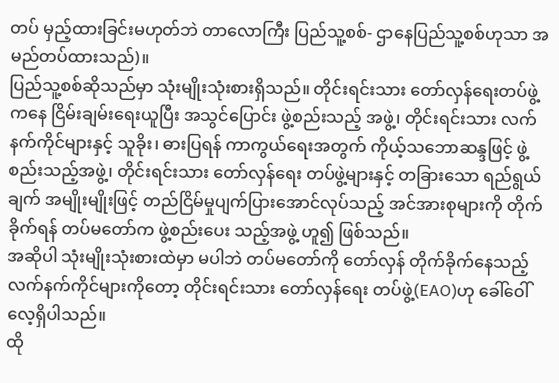တပ် မှည့်ထားခြင်းမဟုတ်ဘဲ တာလောကြီး ပြည်သူ့စစ်- ဌာနေပြည်သူ့စစ်ဟုသာ အမည်တပ်ထားသည်)။
ပြည်သူ့စစ်ဆိုသည်မှာ သုံးမျိုးသုံးစားရှိသည်။ တိုင်းရင်းသား တော်လှန်ရေးတပ်ဖွဲ့ကနေ ငြိမ်းချမ်းရေးယူပြီး အသွင်ပြောင်း ဖွဲ့စည်းသည့် အဖွဲ့၊ တိုင်းရင်းသား လက်နက်ကိုင်များနှင့် သူခိုး၊ ဓားပြရန် ကာကွယ်ရေးအတွက် ကိုယ့်သဘောဆန္ဒဖြင့် ဖွဲ့စည်းသည့်အဖွဲ့၊ တိုင်းရင်းသား တော်လှန်ရေး တပ်ဖွဲ့များနှင့် တခြားသော ရည်ရွယ်ချက် အမျိုးမျိုးဖြင့် တည်ငြိမ်မှုပျက်ပြားအောင်လုပ်သည့် အင်အားစုများကို တိုက်ခိုက်ရန် တပ်မတော်က ဖွဲ့စည်းပေး သည့်အဖွဲ့ ဟူ၍ ဖြစ်သည်။
အဆိုပါ သုံးမျိုးသုံးစားထဲမှာ မပါဘဲ တပ်မတော်ကို တော်လှန် တိုက်ခိုက်နေသည့် လက်နက်ကိုင်များကိုတော့ တိုင်းရင်းသား တော်လှန်ရေး တပ်ဖွဲ့(EAO)ဟု ခေါ်ဝေါ်လေ့ရှိပါသည်။
ထို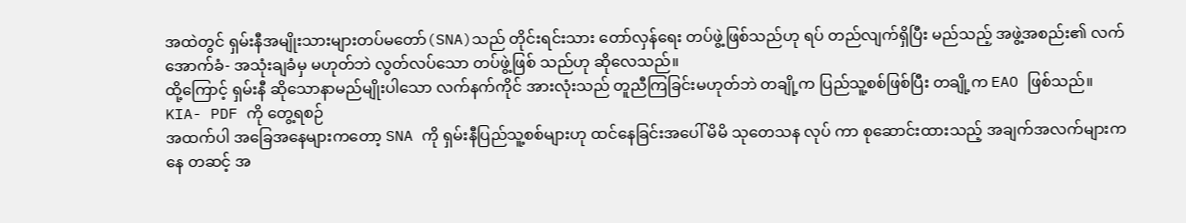အထဲတွင် ရှမ်းနီအမျိုးသားများတပ်မတော်(SNA)သည် တိုင်းရင်းသား တော်လှန်ရေး တပ်ဖွဲ့ဖြစ်သည်ဟု ရပ် တည်လျက်ရှိပြီး မည်သည့် အဖွဲ့အစည်း၏ လက်အောက်ခံ- အသုံးချခံမှ မဟုတ်ဘဲ လွတ်လပ်သော တပ်ဖွဲ့ဖြစ် သည်ဟု ဆိုလေသည်။
ထို့ကြောင့် ရှမ်းနီ ဆိုသောနာမည်မျိုးပါသော လက်နက်ကိုင် အားလုံးသည် တူညီကြခြင်းမဟုတ်ဘဲ တချို့က ပြည်သူ့စစ်ဖြစ်ပြီး တချို့က EAO ဖြစ်သည်။
KIA- PDF ကို တွေ့ရစဉ်
အထက်ပါ အခြေအနေများကတော့ SNA ကို ရှမ်းနီပြည်သူ့စစ်များဟု ထင်နေခြင်းအပေါ် မိမိ သုတေသန လုပ် ကာ စုဆောင်းထားသည့် အချက်အလက်များကနေ တဆင့် အ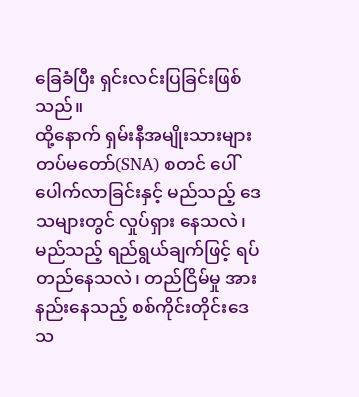ခြေခံပြီး ရှင်းလင်းပြခြင်းဖြစ်သည်။
ထို့နောက် ရှမ်းနီအမျိုးသားများတပ်မတော်(SNA) စတင် ပေါ်ပေါက်လာခြင်းနှင့် မည်သည့် ဒေသများတွင် လှုပ်ရှား နေသလဲ၊ မည်သည့် ရည်ရွယ်ချက်ဖြင့် ရပ်တည်နေသလဲ၊ တည်ငြိမ်မှု အားနည်းနေသည့် စစ်ကိုင်းတိုင်းဒေသ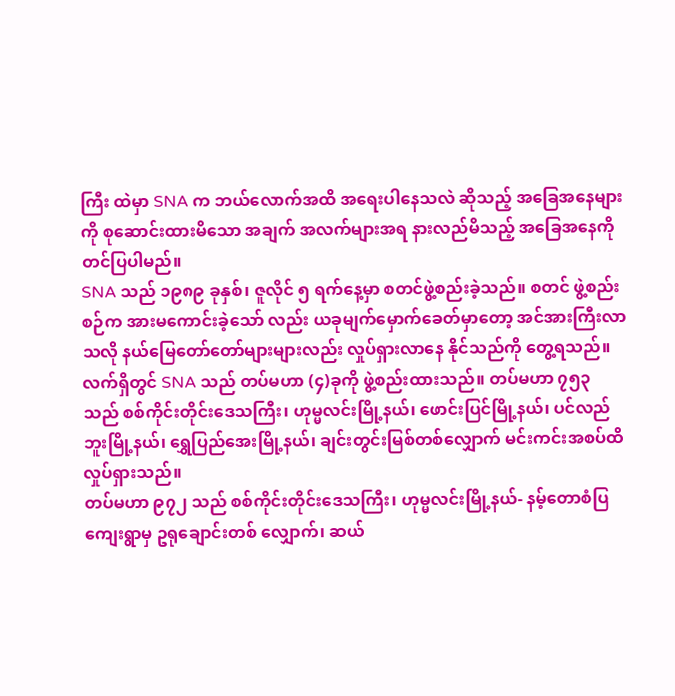ကြီး ထဲမှာ SNA က ဘယ်လောက်အထိ အရေးပါနေသလဲ ဆိုသည့် အခြေအနေများကို စုဆောင်းထားမိသော အချက် အလက်များအရ နားလည်မိသည့် အခြေအနေကို တင်ပြပါမည်။
SNA သည် ၁၉၈၉ ခုနှစ်၊ ဇူလိုင် ၅ ရက်နေ့မှာ စတင်ဖွဲ့စည်းခဲ့သည်။ စတင် ဖွဲ့စည်းစဉ်က အားမကောင်းခဲ့သော် လည်း ယခုမျက်မှောက်ခေတ်မှာတော့ အင်အားကြီးလာသလို နယ်မြေတော်တော်များများလည်း လှုပ်ရှားလာနေ နိုင်သည်ကို တွေ့ရသည်။
လက်ရှိတွင် SNA သည် တပ်မဟာ (၄)ခုကို ဖွဲ့စည်းထားသည်။ တပ်မဟာ ၇၅၃ သည် စစ်ကိုင်းတိုင်းဒေသကြီး၊ ဟုမ္မလင်းမြို့နယ်၊ ဖောင်းပြင်မြို့နယ်၊ ပင်လည်ဘူးမြို့နယ်၊ ရွှေပြည်အေးမြို့နယ်၊ ချင်းတွင်းမြစ်တစ်လျှောက် မင်းကင်းအစပ်ထိ လှုပ်ရှားသည်။
တပ်မဟာ ၉၇၂ သည် စစ်ကိုင်းတိုင်းဒေသကြီး၊ ဟုမ္မလင်းမြို့နယ်- နမ့်တောစံပြကျေးရွာမှ ဥရုချောင်းတစ် လျှောက်၊ ဆယ်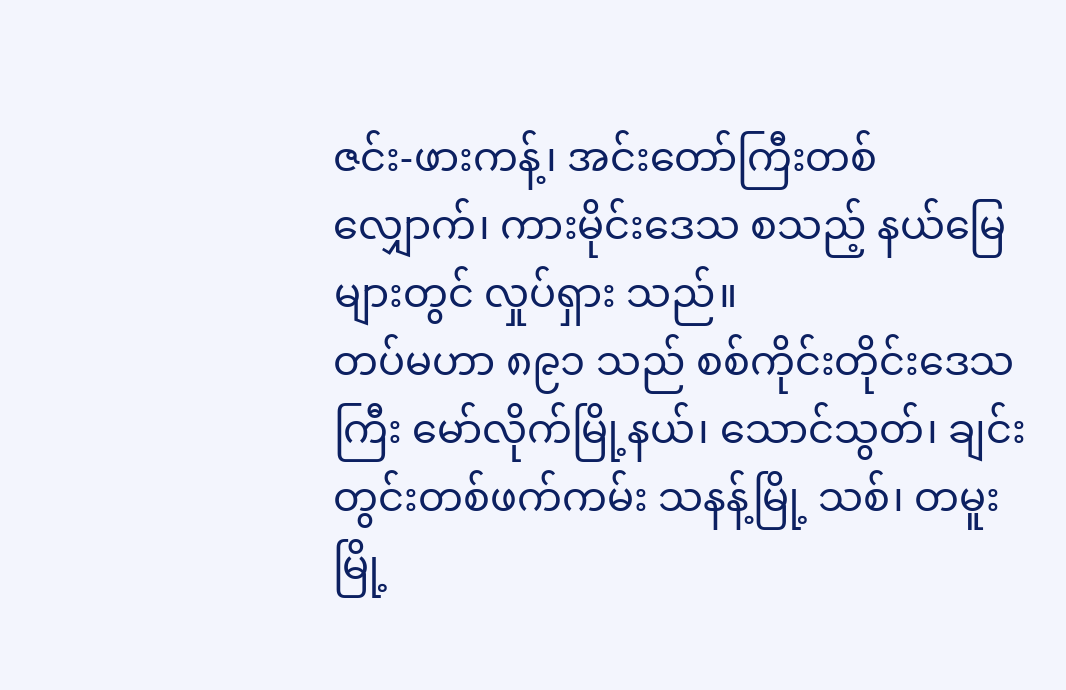ဇင်း-ဖားကန့်၊ အင်းတော်ကြီးတစ်လျှောက်၊ ကားမိုင်းဒေသ စသည့် နယ်မြေများတွင် လှုပ်ရှား သည်။
တပ်မဟာ ၈၉၁ သည် စစ်ကိုင်းတိုင်းဒေသကြီး မော်လိုက်မြို့နယ်၊ သောင်သွတ်၊ ချင်းတွင်းတစ်ဖက်ကမ်း သနန့်မြို့ သစ်၊ တမူးမြို့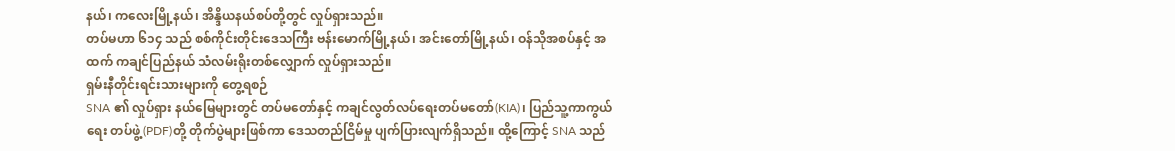နယ်၊ ကလေးမြို့နယ်၊ အိန္ဒိယနယ်စပ်တို့တွင် လှုပ်ရှားသည်။
တပ်မဟာ ၆၁၄ သည် စစ်ကိုင်းတိုင်းဒေသကြီး ဗန်းမောက်မြို့နယ်၊ အင်းတော်မြို့နယ်၊ ဝန်သိုအစပ်နှင့် အထက် ကချင်ပြည်နယ် သံလမ်းရိုးတစ်လျှောက် လှုပ်ရှားသည်။
ရှမ်းနီတိုင်းရင်းသားများကို တွေ့ရစဉ်
SNA ၏ လှုပ်ရှား နယ်မြေများတွင် တပ်မတော်နှင့် ကချင်လွတ်လပ်ရေးတပ်မတော်(KIA)၊ ပြည်သူ့ကာကွယ်ရေး တပ်ဖွဲ့(PDF)တို့ တိုက်ပွဲများဖြစ်ကာ ဒေသတည်ငြိမ်မှု ပျက်ပြားလျက်ရှိသည်။ ထို့ကြောင့် SNA သည်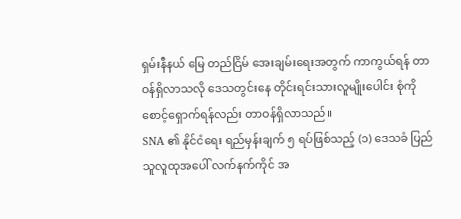ရှမ်းနီနယ် မြေ တည်ငြိမ် အေးချမ်းရေးအတွက် ကာကွယ်ရန် တာဝန်ရှိလာသလို ဒေသတွင်းနေ တိုင်းရင်းသားလူမျိုးပေါင်း စုံကို စောင့်ရှောက်ရန်လည်း တာဝန်ရှိလာသည်။
SNA ၏ နိုင်ငံရေး ရည်မှန်းချက် ၅ ရပ်ဖြစ်သည့် (၁) ဒေသခံ ပြည်သူလူထုအပေါ် လက်နက်ကိုင် အ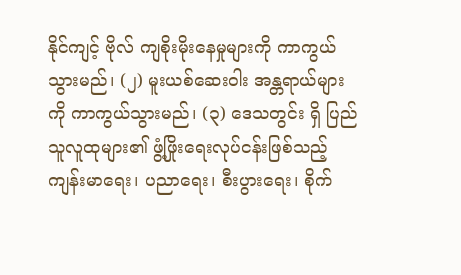နိုင်ကျင့် ဗိုလ် ကျစိုးမိုးနေမှုများကို ကာကွယ်သွားမည်၊ (၂) မူးယစ်ဆေးဝါး အန္တရာယ်များကို ကာကွယ်သွားမည်၊ (၃) ဒေသတွင်း ရှိ ပြည်သူလူထုများ၏ ဖွံ့ဖြိုးရေးလုပ်ငန်းဖြစ်သည့် ကျန်းမာရေး၊ ပညာရေး၊ စီးပွားရေး၊ စိုက်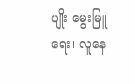ပျိုး မွေးမြူရေး၊ လူနေ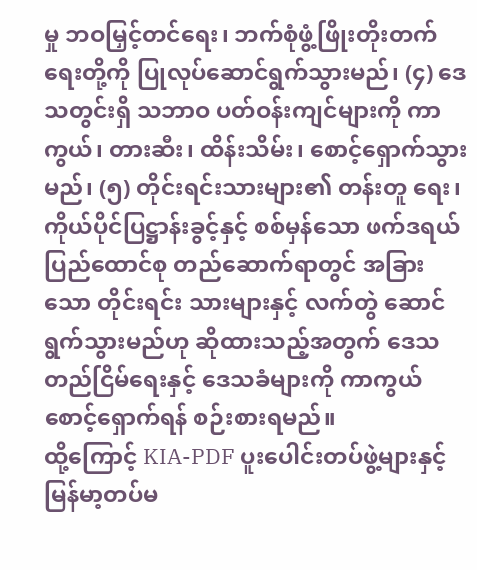မှု ဘဝမြှင့်တင်ရေး၊ ဘက်စုံဖွံ့ဖြိုးတိုးတက်ရေးတို့ကို ပြုလုပ်ဆောင်ရွက်သွားမည်၊ (၄) ဒေသတွင်းရှိ သဘာဝ ပတ်ဝန်းကျင်များကို ကာကွယ်၊ တားဆီး၊ ထိန်းသိမ်း၊ စောင့်ရှောက်သွားမည်၊ (၅) တိုင်းရင်းသားများ၏ တန်းတူ ရေး၊ ကိုယ်ပိုင်ပြဋ္ဌာန်းခွင့်နှင့် စစ်မှန်သော ဖက်ဒရယ်ပြည်ထောင်စု တည်ဆောက်ရာတွင် အခြားသော တိုင်းရင်း သားများနှင့် လက်တွဲ ဆောင်ရွက်သွားမည်ဟု ဆိုထားသည့်အတွက် ဒေသတည်ငြိမ်ရေးနှင့် ဒေသခံများကို ကာကွယ်စောင့်ရှောက်ရန် စဉ်းစားရမည်။
ထို့ကြောင့် KIA-PDF ပူးပေါင်းတပ်ဖွဲ့များနှင့် မြန်မာ့တပ်မ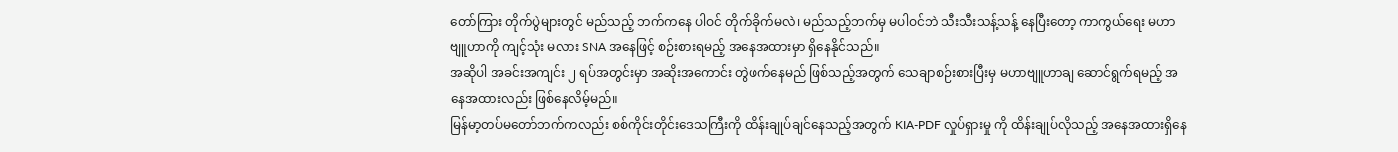တော်ကြား တိုက်ပွဲများတွင် မည်သည့် ဘက်ကနေ ပါဝင် တိုက်ခိုက်မလဲ၊ မည်သည့်ဘက်မှ မပါဝင်ဘဲ သီးသီးသန့်သန့် နေပြီးတော့ ကာကွယ်ရေး မဟာဗျူဟာကို ကျင့်သုံး မလား SNA အနေဖြင့် စဉ်းစားရမည့် အနေအထားမှာ ရှိနေနိုင်သည်။
အဆိုပါ အခင်းအကျင်း ၂ ရပ်အတွင်းမှာ အဆိုးအကောင်း တွဲဖက်နေမည် ဖြစ်သည့်အတွက် သေချာစဉ်းစားပြီးမှ မဟာဗျူဟာချ ဆောင်ရွက်ရမည့် အနေအထားလည်း ဖြစ်နေလိမ့်မည်။
မြန်မာ့တပ်မတော်ဘက်ကလည်း စစ်ကိုင်းတိုင်းဒေသကြီးကို ထိန်းချုပ်ချင်နေသည့်အတွက် KIA-PDF လှုပ်ရှားမှု ကို ထိန်းချုပ်လိုသည့် အနေအထားရှိနေ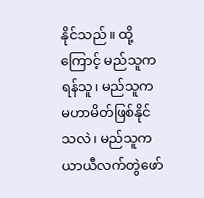နိုင်သည်။ ထို့ကြောင့် မည်သူက ရန်သူ၊ မည်သူက မဟာမိတ်ဖြစ်နိုင်သလဲ၊ မည်သူက ယာယီလက်တွဲဖော်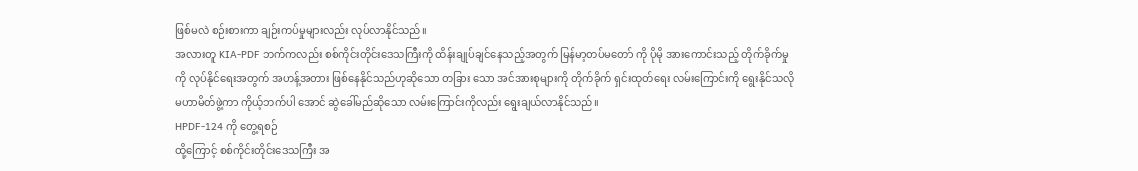ဖြစ်မလဲ စဉ်းစားကာ ချဉ်းကပ်မှုများလည်း လုပ်လာနိုင်သည်။
အလားတူ KIA-PDF ဘက်ကလည်း စစ်ကိုင်းတိုင်းဒေသကြီးကို ထိန်းချုပ်ချင်နေသည့်အတွက် မြန်မာ့တပ်မတော် ကို ပိုမို အားကောင်းသည့် တိုက်ခိုက်မှုကို လုပ်နိုင်ရေးအတွက် အဟန့်အတား ဖြစ်နေနိုင်သည်ဟုဆိုသော တခြား သော အင်အားစုများကို တိုက်ခိုက် ရှင်းထုတ်ရေး လမ်းကြောင်းကို ရွေးနိုင်သလို မဟာမိတ်ဖွဲ့ကာ ကိုယ့်ဘက်ပါ အောင် ဆွဲခေါ်မည်ဆိုသော လမ်းကြောင်းကိုလည်း ရွေးချယ်လာနိုင်သည်။
HPDF-124 ကို တွေ့ရစဉ်
ထို့ကြောင့် စစ်ကိုင်းတိုင်းဒေသကြီး အ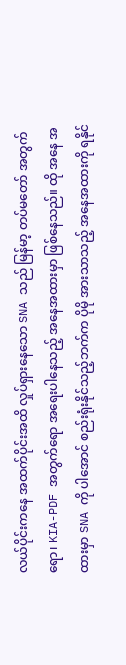လယ်ပိုင်းကနေ အထက်ပိုင်းအထိ လှုပ်ရှားနေသော SNA သည် မြန်မာ့ တပ်မတော် အတွက်ရော၊ KIA-PDF အတွက်ရော အရေးပါနေသည့် အနေအထားမှာ ဖြစ်နေသည်။ ထို အနေ အထားမှာ SNA ကို ပါအောင် စည်းရုံးနိုင်သည့်ဘက်က ပိုမို အားသာသည့် အနေအထားကို ရနိုင်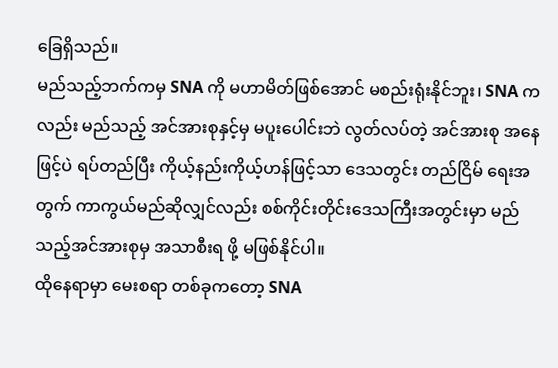ခြေရှိသည်။
မည်သည့်ဘက်ကမှ SNA ကို မဟာမိတ်ဖြစ်အောင် မစည်းရုံးနိုင်ဘူး၊ SNA ကလည်း မည်သည့် အင်အားစုနှင့်မှ မပူးပေါင်းဘဲ လွတ်လပ်တဲ့ အင်အားစု အနေဖြင့်ပဲ ရပ်တည်ပြီး ကိုယ့်နည်းကိုယ့်ဟန်ဖြင့်သာ ဒေသတွင်း တည်ငြိမ် ရေးအတွက် ကာကွယ်မည်ဆိုလျှင်လည်း စစ်ကိုင်းတိုင်းဒေသကြီးအတွင်းမှာ မည်သည့်အင်အားစုမှ အသာစီးရ ဖို့ မဖြစ်နိုင်ပါ။
ထိုနေရာမှာ မေးစရာ တစ်ခုကတော့ SNA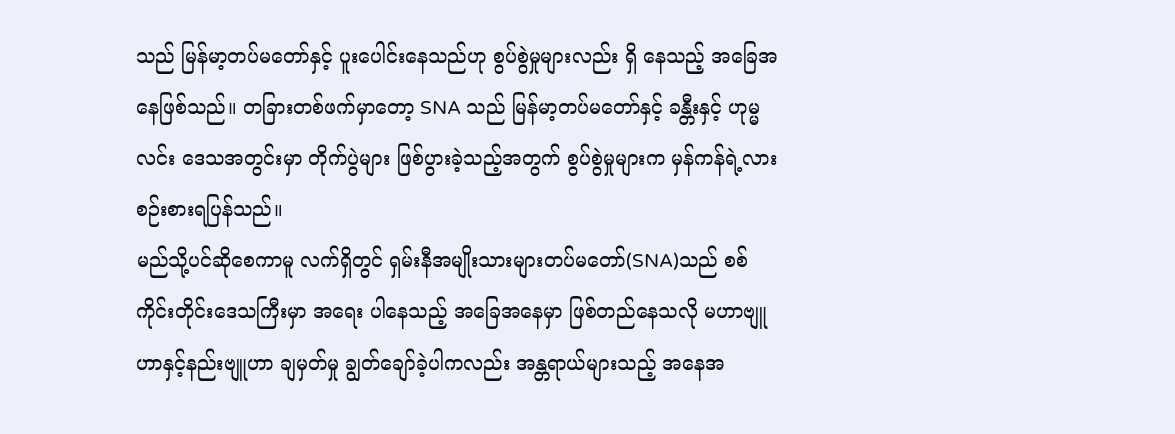သည် မြန်မာ့တပ်မတော်နှင့် ပူးပေါင်းနေသည်ဟု စွပ်စွဲမှုများလည်း ရှိ နေသည့် အခြေအနေဖြစ်သည်။ တခြားတစ်ဖက်မှာတော့ SNA သည် မြန်မာ့တပ်မတော်နှင့် ခန္တီးနှင့် ဟုမ္မလင်း ဒေသအတွင်းမှာ တိုက်ပွဲများ ဖြစ်ပွားခဲ့သည့်အတွက် စွပ်စွဲမှုများက မှန်ကန်ရဲ့လား စဉ်းစားရပြန်သည်။
မည်သို့ပင်ဆိုစေကာမူ လက်ရှိတွင် ရှမ်းနီအမျိုးသားများတပ်မတော်(SNA)သည် စစ်ကိုင်းတိုင်းဒေသကြီးမှာ အရေး ပါနေသည့် အခြေအနေမှာ ဖြစ်တည်နေသလို မဟာဗျူဟာနှင့်နည်းဗျူဟာ ချမှတ်မှု ချွတ်ချော်ခဲ့ပါကလည်း အန္တရာယ်များသည့် အနေအ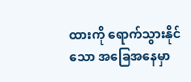ထားကို ရောက်သွားနိုင်သော အခြေအနေမှာ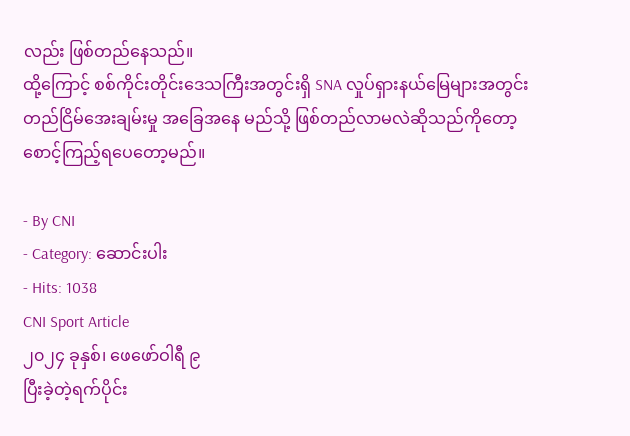လည်း ဖြစ်တည်နေသည်။
ထို့ကြောင့် စစ်ကိုင်းတိုင်းဒေသကြီးအတွင်းရှိ SNA လှုပ်ရှားနယ်မြေများအတွင်း တည်ငြိမ်အေးချမ်းမှု အခြေအနေ မည်သို့ ဖြစ်တည်လာမလဲဆိုသည်ကိုတော့ စောင့်ကြည့်ရပေတော့မည်။

- By CNI
- Category: ဆောင်းပါး
- Hits: 1038
CNI Sport Article
၂၀၂၄ ခုနှစ်၊ ဖေဖော်ဝါရီ ၉
ပြီးခဲ့တဲ့ရက်ပိုင်း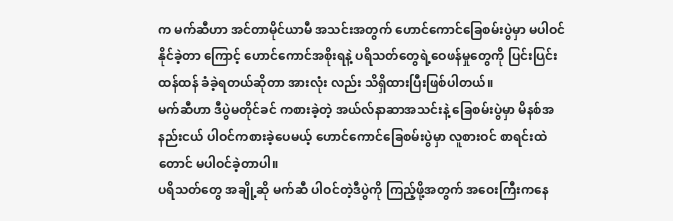က မက်ဆီဟာ အင်တာမိုင်ယာမီ အသင်းအတွက် ဟောင်ကောင်ခြေစမ်းပွဲမှာ မပါဝင်နိုင်ခဲ့တာ ကြောင့် ဟောင်ကောင်အစိုးရနဲ့ ပရိသတ်တွေရဲ့ဝေဖန်မှုတွေကို ပြင်းပြင်းထန်ထန် ခံခဲ့ရတယ်ဆိုတာ အားလုံး လည်း သိရှိထားပြီးဖြစ်ပါတယ်။
မက်ဆီဟာ ဒီပွဲမတိုင်ခင် ကစားခဲ့တဲ့ အယ်လ်နာဆာအသင်းနဲ့ ခြေစမ်းပွဲမှာ မိနစ်အနည်းငယ် ပါဝင်ကစားခဲ့ပေမယ့် ဟောင်ကောင်ခြေစမ်းပွဲမှာ လူစားဝင် စာရင်းထဲတောင် မပါဝင်ခဲ့တာပါ။
ပရိသတ်တွေ အချို့ဆို မက်ဆီ ပါဝင်တဲ့ဒီပွဲကို ကြည့်ဖို့အတွက် အဝေးကြီးကနေ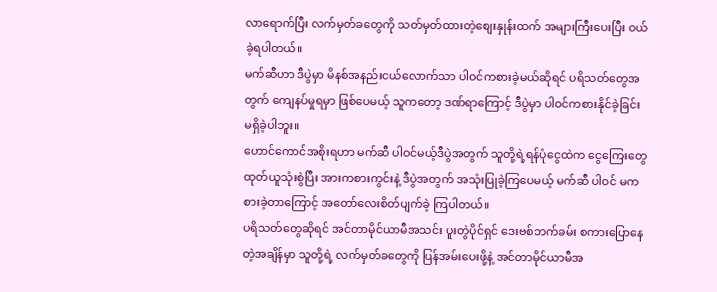လာရောက်ပြီး လက်မှတ်ခတွေကို သတ်မှတ်ထားတဲ့စျေးနှုန်းထက် အများကြီးပေးပြီး ဝယ်ခဲ့ရပါတယ်။
မက်ဆီဟာ ဒီပွဲမှာ မိနစ်အနည်းငယ်လောက်သာ ပါဝင်ကစားခဲ့မယ်ဆိုရင် ပရိသတ်တွေအတွက် ကျေနပ်မှုရမှာ ဖြစ်ပေမယ့် သူကတော့ ဒဏ်ရာကြောင့် ဒီပွဲမှာ ပါဝင်ကစားနိုင်ခဲ့ခြင်း မရှိခဲ့ပါဘူး။
ဟောင်ကောင်အစိုးရဟာ မက်ဆီ ပါဝင်မယ့်ဒီပွဲအတွက် သူတို့ရဲ့ရန်ပုံငွေထဲက ငွေကြေးတွေ ထုတ်ယူသုံးစွဲပြီး အားကစားကွင်းနဲ့ ဒီပွဲအတွက် အသုံးပြုခဲ့ကြပေမယ့် မက်ဆီ ပါဝင် မကစားခဲ့တာကြောင့် အတော်လေးစိတ်ပျက်ခဲ့ ကြပါတယ်။
ပရိသတ်တွေဆိုရင် အင်တာမိုင်ယာမီအသင်း ပူးတွဲပိုင်ရှင် ဒေးဗစ်ဘက်ခမ်း စကားပြောနေတဲ့အချိန်မှာ သူတို့ရဲ့ လက်မှတ်ခတွေကို ပြန်အမ်းပေးဖို့နဲ့ အင်တာမိုင်ယာမီအ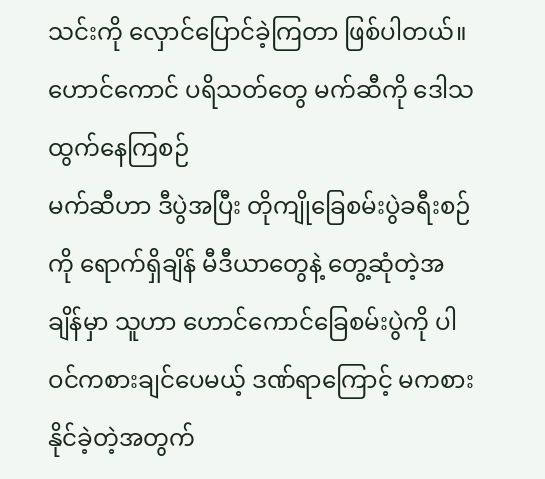သင်းကို လှောင်ပြောင်ခဲ့ကြတာ ဖြစ်ပါတယ်။
ဟောင်ကောင် ပရိသတ်တွေ မက်ဆီကို ဒေါသထွက်နေကြစဉ်
မက်ဆီဟာ ဒီပွဲအပြီး တိုကျိုခြေစမ်းပွဲခရီးစဉ်ကို ရောက်ရှိချိန် မီဒီယာတွေနဲ့ တွေ့ဆုံတဲ့အချိန်မှာ သူဟာ ဟောင်ကောင်ခြေစမ်းပွဲကို ပါဝင်ကစားချင်ပေမယ့် ဒဏ်ရာကြောင့် မကစားနိုင်ခဲ့တဲ့အတွက်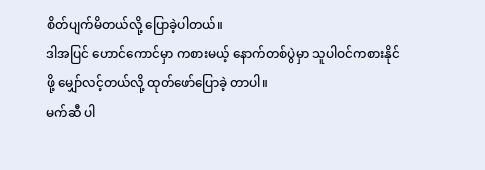စိတ်ပျက်မိတယ်လို့ ပြောခဲ့ပါတယ်။
ဒါအပြင် ဟောင်ကောင်မှာ ကစားမယ့် နောက်တစ်ပွဲမှာ သူပါဝင်ကစားနိုင်ဖို့ မျှော်လင့်တယ်လို့ ထုတ်ဖော်ပြောခဲ့ တာပါ။
မက်ဆီ ပါ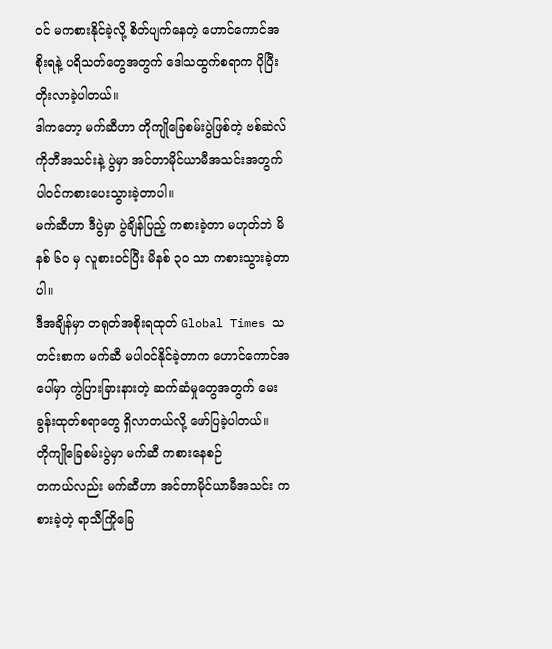ဝင် မကစားနိုင်ခဲ့လို့ စိတ်ပျက်နေတဲ့ ဟောင်ကောင်အစိုးရနဲ့ ပရိသတ်တွေအတွက် ဒေါသထွက်စရာက ပိုပြီးတိုးလာခဲ့ပါတယ်။
ဒါကတော့ မက်ဆီဟာ တိုကျိုခြေစမ်းပွဲဖြစ်တဲ့ ဗစ်ဆဲလ်ကိုဘီအသင်းနဲ့ ပွဲမှာ အင်တာမိုင်ယာမီအသင်းအတွက် ပါဝင်ကစားပေးသွားခဲ့တာပါ။
မက်ဆီဟာ ဒီပွဲမှာ ပွဲချိန်ပြည့် ကစားခဲ့တာ မဟုတ်ဘဲ မိနစ် ၆၀ မှ လူစားဝင်ပြီး မိနစ် ၃၀ သာ ကစားသွားခဲ့တာပါ။
ဒီအချိန်မှာ တရုတ်အစိုးရထုတ် Global Times သတင်းစာက မက်ဆီ မပါဝင်နိုင်ခဲ့တာက ဟောင်ကောင်အပေါ်မှာ ကွဲပြားခြားနားတဲ့ ဆက်ဆံမှုတွေအတွက် မေးခွန်းထုတ်စရာတွေ ရှိလာတယ်လို့ ဖော်ပြခဲ့ပါတယ်။
တိုကျိုခြေစမ်းပွဲမှာ မက်ဆီ ကစားနေစဉ်
တကယ်လည်း မက်ဆီဟာ အင်တာမိုင်ယာမီအသင်း ကစားခဲ့တဲ့ ရာသီကြိုခြေ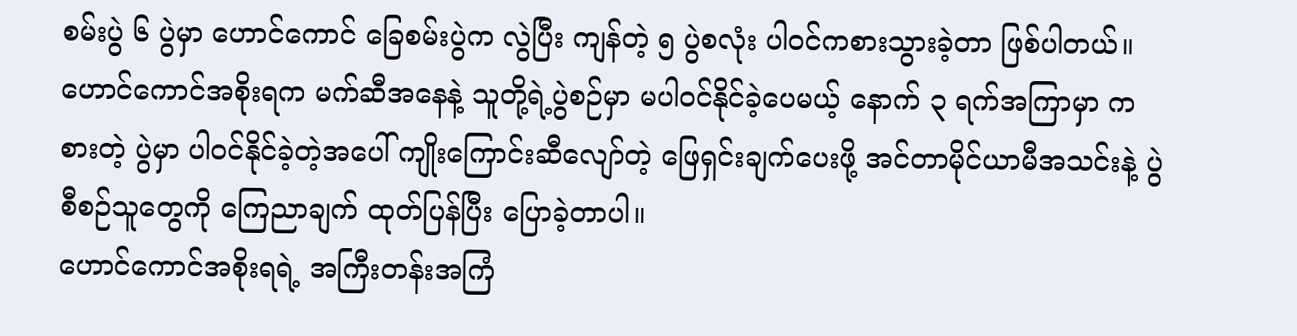စမ်းပွဲ ၆ ပွဲမှာ ဟောင်ကောင် ခြေစမ်းပွဲက လွဲပြီး ကျန်တဲ့ ၅ ပွဲစလုံး ပါဝင်ကစားသွားခဲ့တာ ဖြစ်ပါတယ်။
ဟောင်ကောင်အစိုးရက မက်ဆီအနေနဲ့ သူတို့ရဲ့ပွဲစဉ်မှာ မပါဝင်နိုင်ခဲ့ပေမယ့် နောက် ၃ ရက်အကြာမှာ ကစားတဲ့ ပွဲမှာ ပါဝင်နိုင်ခဲ့တဲ့အပေါ် ကျိုးကြောင်းဆီလျော်တဲ့ ဖြေရှင်းချက်ပေးဖို့ အင်တာမိုင်ယာမီအသင်းနဲ့ ပွဲစီစဉ်သူတွေကို ကြေညာချက် ထုတ်ပြန်ပြီး ပြောခဲ့တာပါ။
ဟောင်ကောင်အစိုးရရဲ့ အကြီးတန်းအကြံ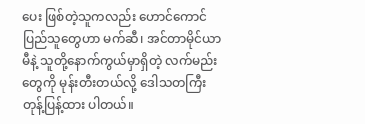ပေး ဖြစ်တဲ့သူကလည်း ဟောင်ကောင်ပြည်သူတွေဟာ မက်ဆီ၊ အင်တာမိုင်ယာမီနဲ့ သူတို့နောက်ကွယ်မှာရှိတဲ့ လက်မည်းတွေကို မုန်းတီးတယ်လို့ ဒေါသတကြီး တုန့်ပြန့်ထား ပါတယ်။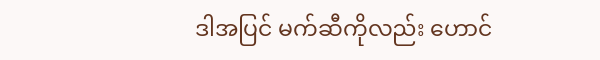ဒါအပြင် မက်ဆီကိုလည်း ဟောင်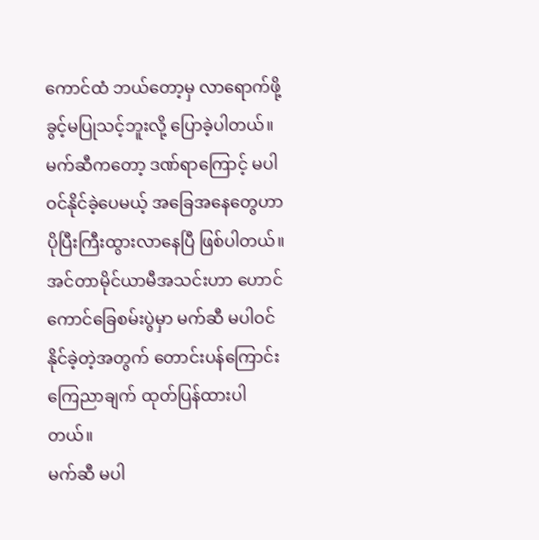ကောင်ထံ ဘယ်တော့မှ လာရောက်ဖို့ ခွင့်မပြုသင့်ဘူးလို့ ပြောခဲ့ပါတယ်။
မက်ဆီကတော့ ဒဏ်ရာကြောင့် မပါဝင်နိုင်ခဲ့ပေမယ့် အခြေအနေတွေဟာ ပိုပြီးကြီးထွားလာနေပြီ ဖြစ်ပါတယ်။
အင်တာမိုင်ယာမီအသင်းဟာ ဟောင်ကောင်ခြေစမ်းပွဲမှာ မက်ဆီ မပါဝင်နိုင်ခဲ့တဲ့အတွက် တောင်းပန်ကြောင်း ကြေညာချက် ထုတ်ပြန်ထားပါတယ်။
မက်ဆီ မပါ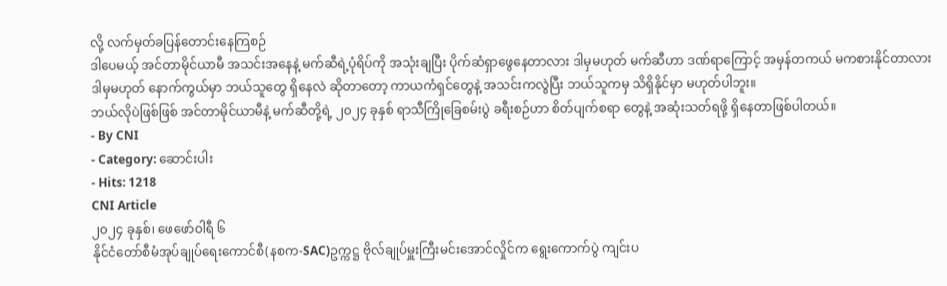လို့ လက်မှတ်ခပြန်တောင်းနေကြစဉ်
ဒါပေမယ့် အင်တာမိုင်ယာမီ အသင်းအနေနဲ့ မက်ဆီရဲ့ပုံရိပ်ကို အသုံးချပြီး ပိုက်ဆံရှာဖွေနေတာလား ဒါမှမဟုတ် မက်ဆီဟာ ဒဏ်ရာကြောင့် အမှန်တကယ် မကစားနိုင်တာလား ဒါမှမဟုတ် နောက်ကွယ်မှာ ဘယ်သူတွေ ရှိနေလဲ ဆိုတာတော့ ကာယကံရှင်တွေနဲ့ အသင်းကလွဲပြီး ဘယ်သူကမှ သိရှိနိုင်မှာ မဟုတ်ပါဘူး။
ဘယ်လိုပဲဖြစ်ဖြစ် အင်တာမိုင်ယာမီနဲ့ မက်ဆီတို့ရဲ့ ၂၀၂၄ ခုနှစ် ရာသီကြိုခြေစမ်းပွဲ ခရီးစဉ်ဟာ စိတ်ပျက်စရာ တွေနဲ့ အဆုံးသတ်ရဖို့ ရှိနေတာဖြစ်ပါတယ်။
- By CNI
- Category: ဆောင်းပါး
- Hits: 1218
CNI Article
၂၀၂၄ ခုနှစ်၊ ဖေဖော်ဝါရီ ၆
နိုင်ငံတော်စီမံအုပ်ချုပ်ရေးကောင်စီ(နစက-SAC)ဥက္ကဋ္ဌ ဗိုလ်ချုပ်မှူးကြီးမင်းအောင်လှိုင်က ရွေးကောက်ပွဲ ကျင်းပ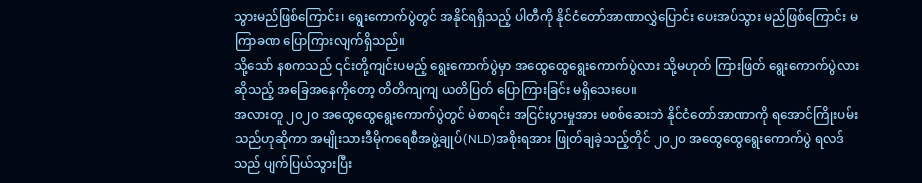သွားမည်ဖြစ်ကြောင်း၊ ရွေးကောက်ပွဲတွင် အနိုင်ရရှိသည့် ပါတီကို နိုင်ငံတော်အာဏာလွှဲပြောင်း ပေးအပ်သွား မည်ဖြစ်ကြောင်း မကြာခဏ ပြောကြားလျက်ရှိသည်။
သို့သော် နစကသည် ၎င်းတို့ကျင်းပမည့် ရွေးကောက်ပွဲမှာ အထွေထွေရွေးကောက်ပွဲလား သို့မဟုတ် ကြားဖြတ် ရွေးကောက်ပွဲလား ဆိုသည့် အခြေအနေကိုတော့ တိတိကျကျ ယတိပြတ် ပြောကြားခြင်း မရှိသေးပေ။
အလားတူ ၂၀၂၀ အထွေထွေရွေးကောက်ပွဲတွင် မဲစာရင်း အငြင်းပွားမှုအား မစစ်ဆေးဘဲ နိုင်ငံတော်အာဏာကို ရအောင်ကြိုးပမ်းသည်ဟုဆိုကာ အမျိုးသားဒီမိုကရေစီအဖွဲ့ချုပ်(NLD)အစိုးရအား ဖြုတ်ချခဲ့သည့်တိုင် ၂၀၂၀ အထွေထွေရွေးကောက်ပွဲ ရလဒ်သည် ပျက်ပြယ်သွားပြီး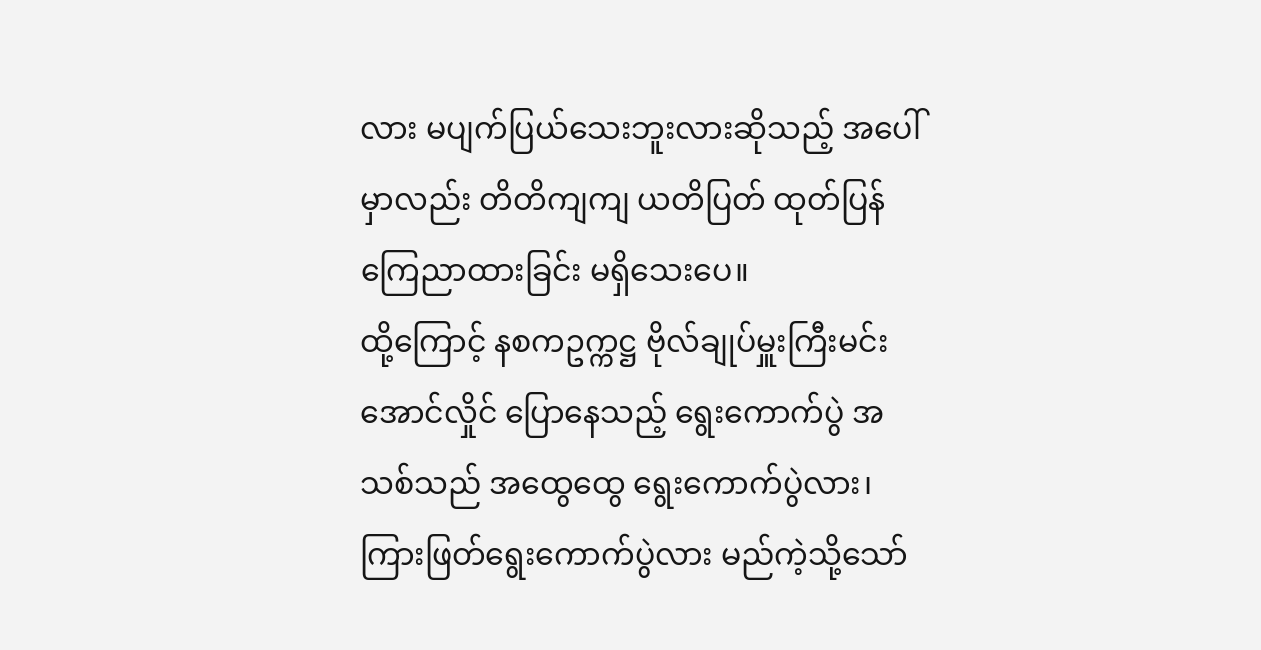လား မပျက်ပြယ်သေးဘူးလားဆိုသည့် အပေါ်မှာလည်း တိတိကျကျ ယတိပြတ် ထုတ်ပြန် ကြေညာထားခြင်း မရှိသေးပေ။
ထို့ကြောင့် နစကဥက္ကဋ္ဌ ဗိုလ်ချုပ်မှူးကြီးမင်းအောင်လှိုင် ပြောနေသည့် ရွေးကောက်ပွဲ အသစ်သည် အထွေထွေ ရွေးကောက်ပွဲလား၊ ကြားဖြတ်ရွေးကောက်ပွဲလား မည်ကဲ့သို့သော်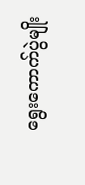ရွေးကောက်ပွဲမျိုး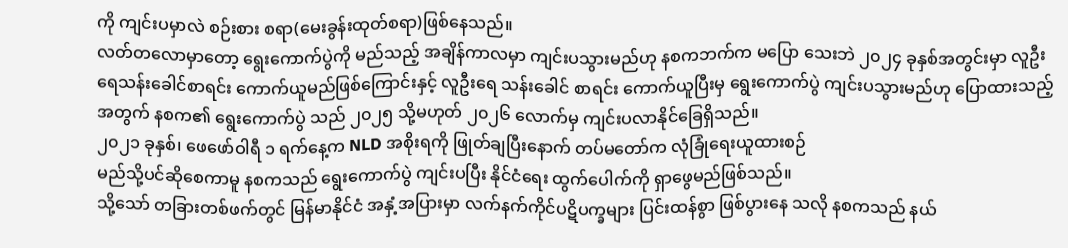ကို ကျင်းပမှာလဲ စဉ်းစား စရာ(မေးခွန်းထုတ်စရာ)ဖြစ်နေသည်။
လတ်တလောမှာတော့ ရွေးကောက်ပွဲကို မည်သည့် အချိန်ကာလမှာ ကျင်းပသွားမည်ဟု နစကဘက်က မပြော သေးဘဲ ၂၀၂၄ ခုနှစ်အတွင်းမှာ လူဦးရေသန်းခေါင်စာရင်း ကောက်ယူမည်ဖြစ်ကြောင်းနှင့် လူဦးရေ သန်းခေါင် စာရင်း ကောက်ယူပြီးမှ ရွေးကောက်ပွဲ ကျင်းပသွားမည်ဟု ပြောထားသည့်အတွက် နစက၏ ရွေးကောက်ပွဲ သည် ၂၀၂၅ သို့မဟုတ် ၂၀၂၆ လောက်မှ ကျင်းပလာနိုင်ခြေရှိသည်။
၂၀၂၁ ခုနှစ်၊ ဖေဖော်ဝါရီ ၁ ရက်နေ့က NLD အစိုးရကို ဖြုတ်ချပြီးနောက် တပ်မတော်က လုံခြုံရေးယူထားစဉ်
မည်သို့ပင်ဆိုစေကာမူ နစကသည် ရွေးကောက်ပွဲ ကျင်းပပြီး နိုင်ငံရေး ထွက်ပေါက်ကို ရှာဖွေမည်ဖြစ်သည်။
သို့သော် တခြားတစ်ဖက်တွင် မြန်မာနိုင်ငံ အနှံ့အပြားမှာ လက်နက်ကိုင်ပဋိပက္ခများ ပြင်းထန်စွာ ဖြစ်ပွားနေ သလို နစကသည် နယ်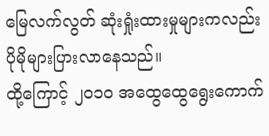မြေလက်လွတ် ဆုံးရှုံးထားမှုများကလည်း ပိုမိုများပြားလာနေသည်။
ထို့ကြောင့် ၂၀၁၀ အထွေထွေရွေးကောက်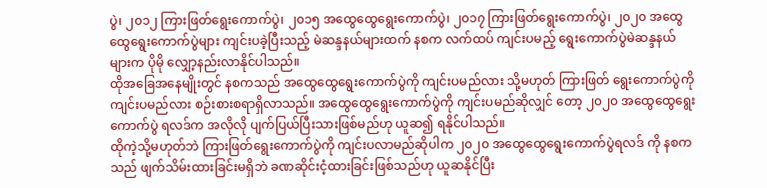ပွဲ၊ ၂၀၁၂ ကြားဖြတ်ရွေးကောက်ပွဲ၊ ၂၀၁၅ အထွေထွေရွေးကောက်ပွဲ၊ ၂၀၁၇ ကြားဖြတ်ရွေးကောက်ပွဲ၊ ၂၀၂၀ အထွေထွေရွေးကောက်ပွဲများ ကျင်းပခဲ့ပြီးသည့် မဲဆန္ဒနယ်များထက် နစက လက်ထပ် ကျင်းပမည့် ရွေးကောက်ပွဲမဲဆန္ဒနယ်များက ပိုမို လျှော့နည်းလာနိုင်ပါသည်။
ထိုအခြေအနေမျိုးတွင် နစကသည် အထွေထွေရွေးကောက်ပွဲကို ကျင်းပမည်လား သို့မဟုတ် ကြားဖြတ် ရွေးကောက်ပွဲကို ကျင်းပမည်လား စဉ်းစားစရာရှိလာသည်။ အထွေထွေရွေးကောက်ပွဲကို ကျင်းပမည်ဆိုလျှင် တော့ ၂၀၂၀ အထွေထွေရွေးကောက်ပွဲ ရလဒ်က အလိုလို ပျက်ပြယ်ပြီးသားဖြစ်မည်ဟု ယူဆ၍ ရနိုင်ပါသည်။
ထိုကဲ့သို့မဟုတ်ဘဲ ကြားဖြတ်ရွေးကောက်ပွဲကို ကျင်းပလာမည်ဆိုပါက ၂၀၂၀ အထွေထွေရွေးကောက်ပွဲရလဒ် ကို နစကသည် ဖျက်သိမ်းထားခြင်းမရှိဘဲ ခဏဆိုင်းငံ့ထားခြင်းဖြစ်သည်ဟု ယူဆနိုင်ပြီး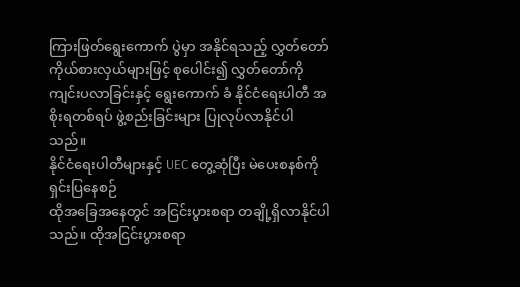ကြားဖြတ်ရွေးကောက် ပွဲမှာ အနိုင်ရသည့် လွှတ်တော်ကိုယ်စားလှယ်များဖြင့် စုပေါင်း၍ လွှတ်တော်ကို ကျင်းပလာခြင်းနှင့် ရွေးကောက် ခံ နိုင်ငံရေးပါတီ အစိုးရတစ်ရပ် ဖွဲ့စည်းခြင်းများ ပြုလုပ်လာနိုင်ပါသည်။
နိုင်ငံရေးပါတီများနှင့် UEC တွေ့ဆုံပြီး မဲပေးစနစ်ကို ရှင်းပြနေစဉ်
ထိုအခြေအနေတွင် အငြင်းပွားစရာ တချို့ရှိလာနိုင်ပါသည်။ ထိုအငြင်းပွားစရာ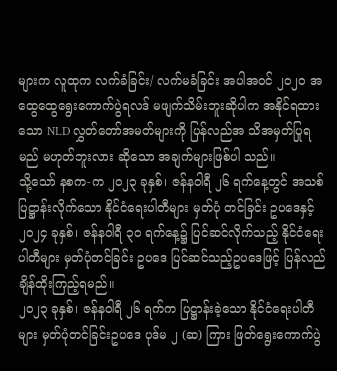များက လူထုက လက်ခံခြင်း/ လက်မခံခြင်း အပါအဝင် ၂၀၂၀ အထွေထွေရွေးကောက်ပွဲရလဒ် မဖျက်သိမ်းဘူးဆိုပါက အနိုင်ရထားသော NLD လွှတ်တော်အမတ်များကို ပြန်လည်အ သိအမှတ်ပြုရမည် မဟုတ်ဘူးလား ဆိုသော အချက်များဖြစ်ပါ သည်။
သို့သော် နစက-က ၂၀၂၃ ခုနှစ်၊ ဇန်နဝါရီ ၂၆ ရက်နေ့တွင် အသစ်ပြဋ္ဌာန်းလိုက်သော နိုင်ငံရေးပါတီများ မှတ်ပုံ တင်ခြင်း ဥပဒေနှင့် ၂၀၂၄ ခုနှစ်၊ ဇန်နဝါရီ ၃၀ ရက်နေ့၌ ပြင်ဆင်လိုက်သည့် နိုင်ငံရေးပါတီများ မှတ်ပုံတင်ခြင်း ဥပဒေ ပြင်ဆင်သည့်ဥပဒေဖြင့် ပြန်လည် ချိန်ထိုးကြည့်ရမည်။
၂၀၂၃ ခုနှစ်၊ ဇန်နဝါရီ ၂၆ ရက်က ပြဋ္ဌာန်းခဲ့သော နိုင်ငံရေးပါတီများ မှတ်ပုံတင်ခြင်းဥပဒေ ပုဒ်မ ၂ (ဆ) ကြား ဖြတ်ရွေးကောက်ပွဲ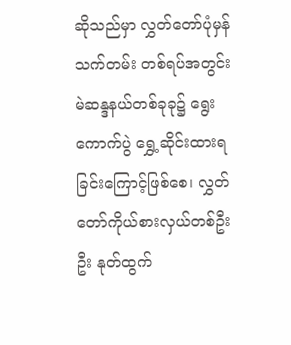ဆိုသည်မှာ လွှတ်တော်ပုံမှန်သက်တမ်း တစ်ရပ်အတွင်း မဲဆန္ဒနယ်တစ်ခုခု၌ ရွေးကောက်ပွဲ ရွှေ့ဆိုင်းထားရခြင်းကြောင့်ဖြစ်စေ၊ လွှတ်တော်ကိုယ်စားလှယ်တစ်ဦးဦး နုတ်ထွက်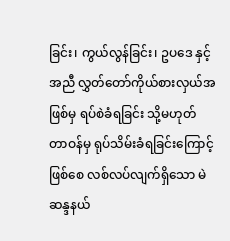ခြင်း၊ ကွယ်လွန်ခြင်း၊ ဥပဒေ နှင့်အညီ လွှတ်တော်ကိုယ်စားလှယ်အဖြစ်မှ ရပ်စဲခံရခြင်း သို့မဟုတ် တာဝန်မှ ရုပ်သိမ်းခံရခြင်းကြောင့်ဖြစ်စေ လစ်လပ်လျက်ရှိသော မဲဆန္ဒနယ်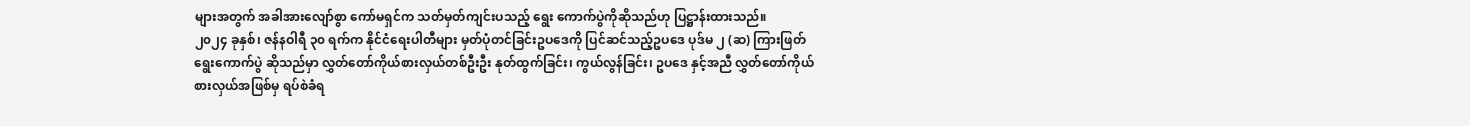များအတွက် အခါအားလျော်စွာ ကော်မရှင်က သတ်မှတ်ကျင်းပသည့် ရွေး ကောက်ပွဲကိုဆိုသည်ဟု ပြဋ္ဌာန်းထားသည်။
၂၀၂၄ ခုနှစ်၊ ဇန်နဝါရီ ၃၀ ရက်က နိုင်ငံရေးပါတီများ မှတ်ပုံတင်ခြင်းဥပဒေကို ပြင်ဆင်သည့်ဥပဒေ ပုဒ်မ ၂ (ဆ) ကြားဖြတ်ရွေးကောက်ပွဲ ဆိုသည်မှာ လွှတ်တော်ကိုယ်စားလှယ်တစ်ဦးဦး နုတ်ထွက်ခြင်း၊ ကွယ်လွန်ခြင်း၊ ဥပဒေ နှင့်အညီ လွှတ်တော်ကိုယ်စားလှယ်အဖြစ်မှ ရပ်စဲခံရ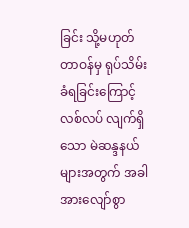ခြင်း သို့မဟုတ် တာဝန်မှ ရုပ်သိမ်းခံရခြင်းကြောင့် လစ်လပ် လျက်ရှိသော မဲဆန္ဒနယ်များအတွက် အခါအားလျော်စွာ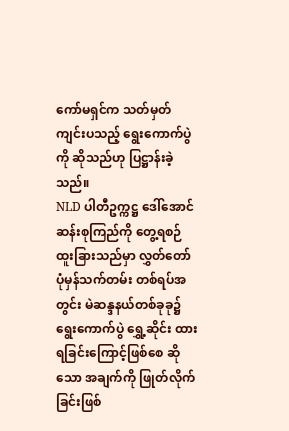ကော်မရှင်က သတ်မှတ် ကျင်းပသည့် ရွေးကောက်ပွဲ ကို ဆိုသည်ဟု ပြဋ္ဌာန်းခဲ့သည်။
NLD ပါတီဥက္ကဋ္ဌ ဒေါ်အောင်ဆန်းစုကြည်ကို တွေ့ရစဉ်
ထူးခြားသည်မှာ လွှတ်တော်ပုံမှန်သက်တမ်း တစ်ရပ်အတွင်း မဲဆန္ဒနယ်တစ်ခုခု၌ ရွေးကောက်ပွဲ ရွှေ့ဆိုင်း ထားရခြင်းကြောင့်ဖြစ်စေ ဆိုသော အချက်ကို ဖြုတ်လိုက်ခြင်းဖြစ်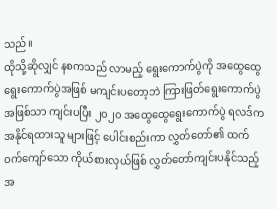သည်။
ထိုသို့ဆိုလျှင် နစကသည် လာမည့် ရွေးကောက်ပွဲကို အထွေထွေရွေးကောက်ပွဲအဖြစ် မကျင်းပတော့ဘဲ ကြားဖြတ်ရွေးကောက်ပွဲအဖြစ်သာ ကျင်းပပြီး ၂၀၂၀ အထွေထွေရွေးကောက်ပွဲ ရလဒ်က အနိုင်ရထားသူ များဖြင့် ပေါင်းစည်းကာ လွှတ်တော်၏ ထက်ဝက်ကျော်သော ကိုယ်စားလှယ်ဖြစ် လွှတ်တော်ကျင်းပနိုင်သည့် အ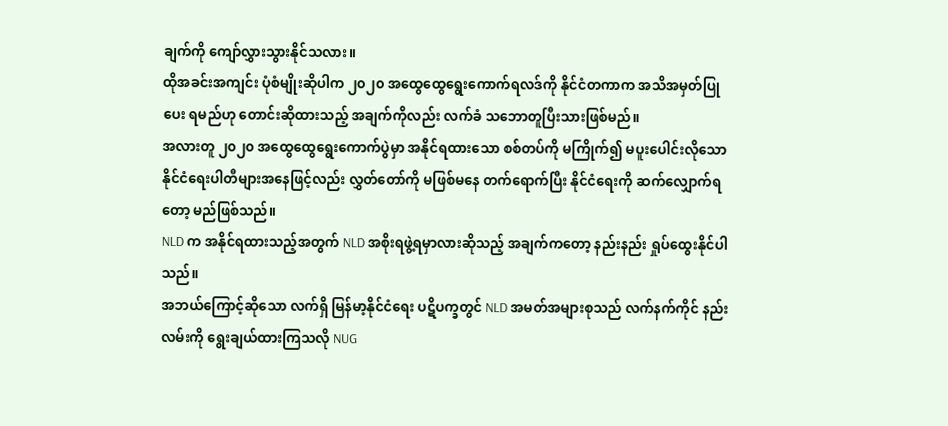ချက်ကို ကျော်လွှားသွားနိုင်သလား။
ထိုအခင်းအကျင်း ပုံစံမျိုးဆိုပါက ၂၀၂၀ အထွေထွေရွေးကောက်ရလဒ်ကို နိုင်ငံတကာက အသိအမှတ်ပြုပေး ရမည်ဟု တောင်းဆိုထားသည့် အချက်ကိုလည်း လက်ခံ သဘောတူပြီးသားဖြစ်မည်။
အလားတူ ၂၀၂၀ အထွေထွေရွေးကောက်ပွဲမှာ အနိုင်ရထားသော စစ်တပ်ကို မကြိုက်၍ မပူးပေါင်းလိုသော နိုင်ငံရေးပါတီများအနေဖြင့်လည်း လွှတ်တော်ကို မဖြစ်မနေ တက်ရောက်ပြီး နိုင်ငံရေးကို ဆက်လျှောက်ရတော့ မည်ဖြစ်သည်။
NLD က အနိုင်ရထားသည့်အတွက် NLD အစိုးရဖွဲ့ရမှာလားဆိုသည့် အချက်ကတော့ နည်းနည်း ရှုပ်ထွေးနိုင်ပါ သည်။
အဘယ်ကြောင့်ဆိုသော လက်ရှိ မြန်မာ့နိုင်ငံရေး ပဋိပက္ခတွင် NLD အမတ်အများစုသည် လက်နက်ကိုင် နည်းလမ်းကို ရွေးချယ်ထားကြသလို NUG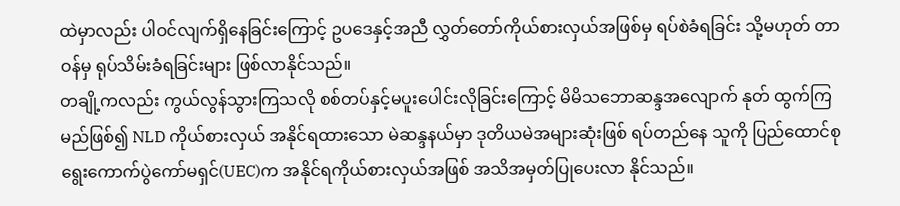ထဲမှာလည်း ပါဝင်လျက်ရှိနေခြင်းကြောင့် ဥပဒေနှင့်အညီ လွှတ်တော်ကိုယ်စားလှယ်အဖြစ်မှ ရပ်စဲခံရခြင်း သို့မဟုတ် တာဝန်မှ ရုပ်သိမ်းခံရခြင်းများ ဖြစ်လာနိုင်သည်။
တချို့ကလည်း ကွယ်လွန်သွားကြသလို စစ်တပ်နှင့်မပူးပေါင်းလိုခြင်းကြောင့် မိမိသဘောဆန္ဒအလျောက် နုတ် ထွက်ကြမည်ဖြစ်၍ NLD ကိုယ်စားလှယ် အနိုင်ရထားသော မဲဆန္ဒနယ်မှာ ဒုတိယမဲအများဆုံးဖြစ် ရပ်တည်နေ သူကို ပြည်ထောင်စုရွေးကောက်ပွဲကော်မရှင်(UEC)က အနိုင်ရကိုယ်စားလှယ်အဖြစ် အသိအမှတ်ပြုပေးလာ နိုင်သည်။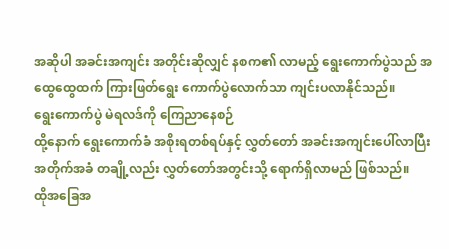အဆိုပါ အခင်းအကျင်း အတိုင်းဆိုလျှင် နစက၏ လာမည့် ရွေးကောက်ပွဲသည် အထွေထွေထက် ကြားဖြတ်ရွေး ကောက်ပွဲလောက်သာ ကျင်းပလာနိုင်သည်။
ရွေးကောက်ပွဲ မဲရလဒ်ကို ကြေညာနေစဉ်
ထို့နောက် ရွေးကောက်ခံ အစိုးရတစ်ရပ်နှင့် လွှတ်တော် အခင်းအကျင်းပေါ်လာပြီး အတိုက်အခံ တချို့လည်း လွှတ်တော်အတွင်းသို့ ရောက်ရှိလာမည် ဖြစ်သည်။
ထိုအခြေအ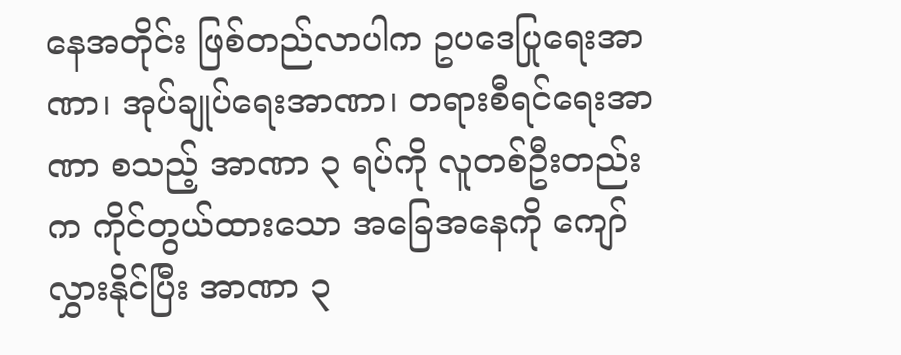နေအတိုင်း ဖြစ်တည်လာပါက ဥပဒေပြုရေးအာဏာ၊ အုပ်ချုပ်ရေးအာဏာ၊ တရားစီရင်ရေးအာဏာ စသည့် အာဏာ ၃ ရပ်ကို လူတစ်ဦးတည်းက ကိုင်တွယ်ထားသော အခြေအနေကို ကျော်လွှားနိုင်ပြီး အာဏာ ၃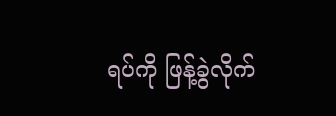ရပ်ကို ဖြန့်ခွဲလိုက်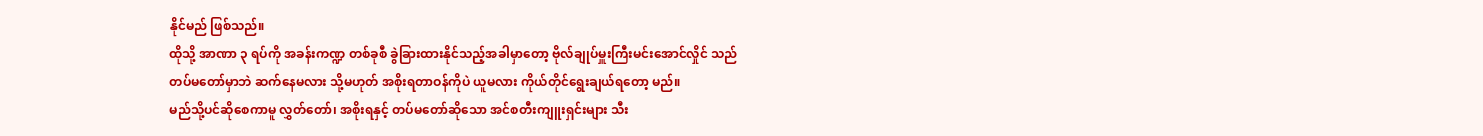နိုင်မည် ဖြစ်သည်။
ထိုသို့ အာဏာ ၃ ရပ်ကို အခန်းကဏ္ဍ တစ်ခုစီ ခွဲခြားထားနိုင်သည့်အခါမှာတော့ ဗိုလ်ချုပ်မှူးကြီးမင်းအောင်လှိုင် သည် တပ်မတော်မှာဘဲ ဆက်နေမလား သို့မဟုတ် အစိုးရတာဝန်ကိုပဲ ယူမလား ကိုယ်တိုင်ရွေးချယ်ရတော့ မည်။
မည်သို့ပင်ဆိုစေကာမူ လွှတ်တော်၊ အစိုးရနှင့် တပ်မတော်ဆိုသော အင်စတီးကျူးရှင်းများ သီး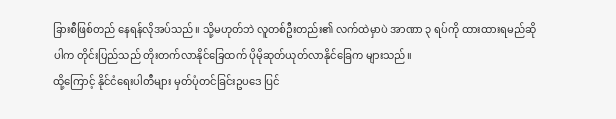ခြားစီဖြစ်တည် နေရန်လိုအပ်သည်။ သို့မဟုတ်ဘဲ လူတစ်ဦးတည်း၏ လက်ထဲမှာပဲ အာဏာ ၃ ရပ်ကို ထားထားရမည်ဆိုပါက တိုင်းပြည်သည် တိုးတက်လာနိုင်ခြေထက် ပိုမိုဆုတ်ယုတ်လာနိုင်ခြေက များသည်။
ထို့ကြောင့် နိုင်ငံရေးပါတီများ မှတ်ပုံတင်ခြင်းဥပဒေ ပြင်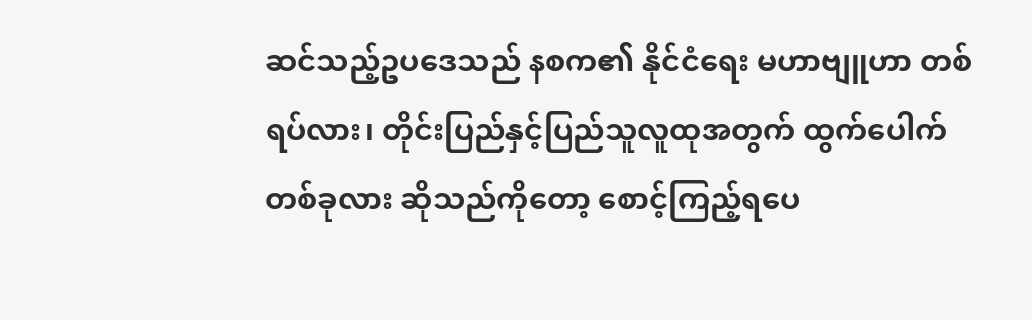ဆင်သည့်ဥပဒေသည် နစက၏ နိုင်ငံရေး မဟာဗျူဟာ တစ်ရပ်လား၊ တိုင်းပြည်နှင့်ပြည်သူလူထုအတွက် ထွက်ပေါက်တစ်ခုလား ဆိုသည်ကိုတော့ စောင့်ကြည့်ရပေ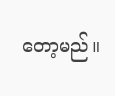တော့မည်။